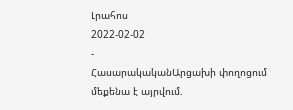Լրահոս
2022-02-02
-
ՀասարակականԱրցախի փողոցում մեքենա է այրվում.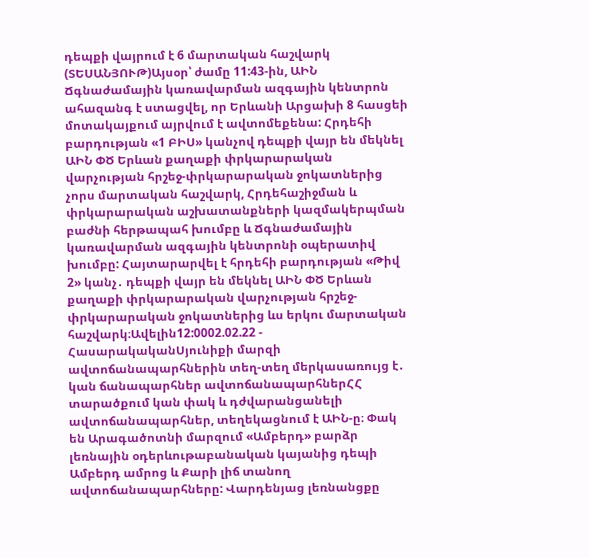դեպքի վայրում է 6 մարտական հաշվարկ (ՏԵՍԱՆՅՈՒԹ)Այսօր՝ ժամը 11:43-ին, ԱԻՆ Ճգնաժամային կառավարման ազգային կենտրոն ահազանգ է ստացվել, որ Երևանի Արցախի 8 հասցեի մոտակայքում այրվում է ավտոմեքենա: Հրդեհի բարդության «1 ԲԻՍ» կանչով դեպքի վայր են մեկնել ԱԻՆ ՓԾ Երևան քաղաքի փրկարարական վարչության հրշեջ-փրկարարական ջոկատներից չորս մարտական հաշվարկ, Հրդեհաշիջման և փրկարարական աշխատանքների կազմակերպման բաժնի հերթապահ խումբը և Ճգնաժամային կառավարման ազգային կենտրոնի օպերատիվ խումբը: Հայտարարվել է հրդեհի բարդության «Թիվ 2» կանչ․ դեպքի վայր են մեկնել ԱԻՆ ՓԾ Երևան քաղաքի փրկարարական վարչության հրշեջ-փրկարարական ջոկատներից ևս երկու մարտական հաշվարկ։Ավելին12:0002.02.22 -
ՀասարակականՍյունիքի մարզի ավտոճանապարհներին տեղ-տեղ մերկասառույց է․ կան ճանապարհներ ավտոճանապարհներՀՀ տարածքում կան փակ և դժվարանցանելի ավտոճանապարհներ, տեղեկացնում է ԱԻՆ-ը։ Փակ են Արագածոտնի մարզում «Ամբերդ» բարձր լեռնային օդերևութաբանական կայանից դեպի Ամբերդ ամրոց և Քարի լիճ տանող ավտոճանապարհները: Վարդենյաց լեռնանցքը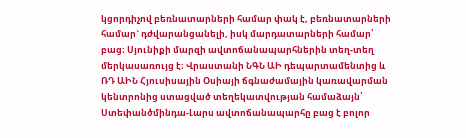կցորդիչով բեռնատարների համար փակ է, բեռնատարների համար` դժվարանցանելի, իսկ մարդատարների համար՝ բաց։ Սյունիքի մարզի ավտոճանապարհներին տեղ-տեղ մերկասառույց է։ Վրաստանի ՆԳՆ ԱԻ դեպարտամենտից և ՌԴ ԱԻՆ Հյուսիսային Օսիայի ճգնաժամային կառավարման կենտրոնից ստացված տեղեկատվության համաձայն՝ Ստեփանծմինդա-Լարս ավտոճանապարհը բաց է բոլոր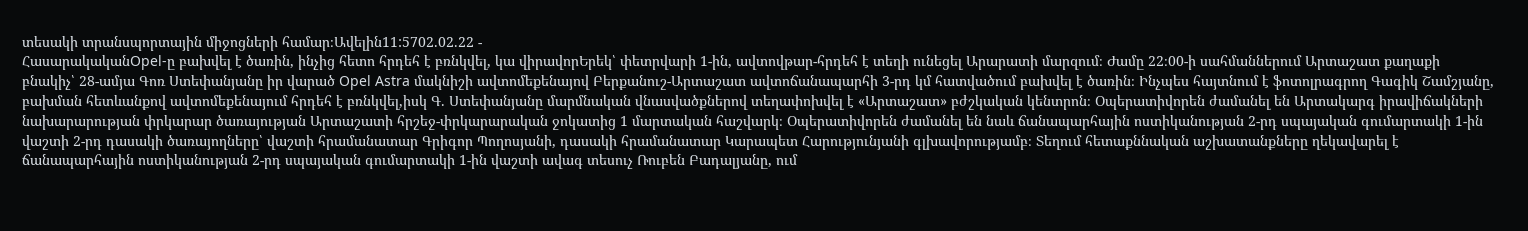տեսակի տրանսպորտային միջոցների համար։Ավելին11:5702.02.22 -
ՀասարակականOpel-ը բախվել է ծառին, ինչից հետո հրդեհ է բռնկվել, կա վիրավորԵրեկ՝ փետրվարի 1-ին, ավտովթար-հրդեհ է տեղի ունեցել Արարատի մարզում։ Ժամը 22։00-ի սահմաններում Արտաշատ քաղաքի բնակիչ՝ 28-ամյա Գոռ Ստեփանյանը իր վարած Opel Astra մակնիշի ավտոմեքենայով Բերքանուշ-Արտաշատ ավտոճանապարհի 3-րդ կմ հատվածում բախվել է ծառին։ Ինչպես հայտնում է ֆոտոլրագրող Գագիկ Շամշյանը, բախման հետևանքով ավտոմեքենայում հրդեհ է բռնկվել,իսկ Գ. Ստեփանյանը մարմնական վնասվածքներով տեղափոխվել է «Արտաշատ» բժշկական կենտրոն։ Օպերատիվորեն ժամանել են Արտակարգ իրավիճակների նախարարության փրկարար ծառայության Արտաշատի հրշեջ-փրկարարական ջոկատից 1 մարտական հաշվարկ։ Օպերատիվորեն ժամանել են նաև ճանապարհային ոստիկանության 2-րդ սպայական գումարտակի 1-ին վաշտի 2-րդ դասակի ծառայողները՝ վաշտի հրամանատար Գրիգոր Պողոսյանի, դասակի հրամանատար Կարապետ Հարությունյանի գլխավորությամբ։ Տեղում հետաքննական աշխատանքները ղեկավարել է ճանապարհային ոստիկանության 2-րդ սպայական գումարտակի 1-ին վաշտի ավագ տեսուչ Ռուբեն Բադալյանը, ում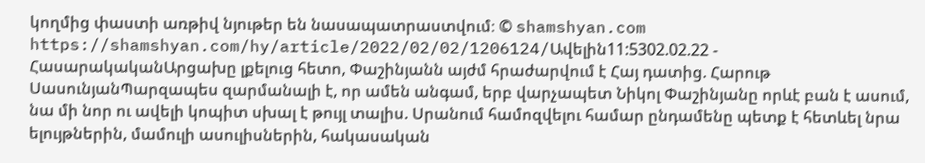կողմից փաստի առթիվ նյութեր են նասապատրաստվում։ © shamshyan.com https://shamshyan.com/hy/article/2022/02/02/1206124/Ավելին11:5302.02.22 -
ՀասարակականԱրցախը լքելուց հետո, Փաշինյանն այժմ հրաժարվում է Հայ դատից. Հարութ ՍասունյանՊարզապես զարմանալի է, որ ամեն անգամ, երբ վարչապետ Նիկոլ Փաշինյանը որևէ բան է ասում, նա մի նոր ու ավելի կոպիտ սխալ է թույլ տալիս. Սրանում համոզվելու համար ընդամենը պետք է հետևել նրա ելույթներին, մամուլի ասուլիսներին, հակասական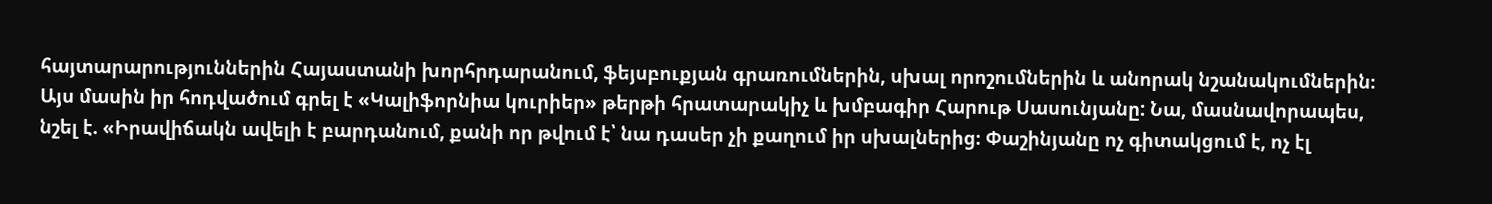հայտարարություններին Հայաստանի խորհրդարանում, ֆեյսբուքյան գրառումներին, սխալ որոշումներին և անորակ նշանակումներին։ Այս մասին իր հոդվածում գրել է «Կալիֆորնիա կուրիեր» թերթի հրատարակիչ և խմբագիր Հարութ Սասունյանը: Նա, մասնավորապես, նշել է. «Իրավիճակն ավելի է բարդանում, քանի որ թվում է՝ նա դասեր չի քաղում իր սխալներից։ Փաշինյանը ոչ գիտակցում է, ոչ էլ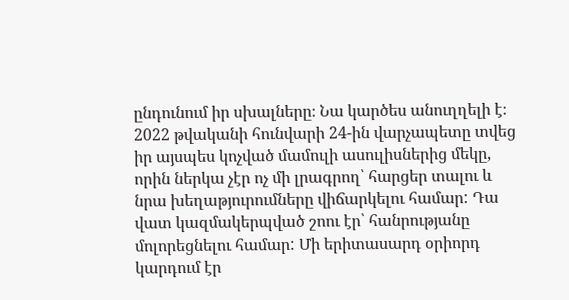ընդունում իր սխալները։ Նա կարծես անուղղելի է։ 2022 թվականի հունվարի 24-ին վարչապետը տվեց իր այսպես կոչված մամուլի ասուլիսներից մեկը, որին ներկա չէր ոչ մի լրագրող՝ հարցեր տալու և նրա խեղաթյուրումները վիճարկելու համար: Դա վատ կազմակերպված շոու էր՝ հանրությանը մոլորեցնելու համար: Մի երիտասարդ օրիորդ կարդում էր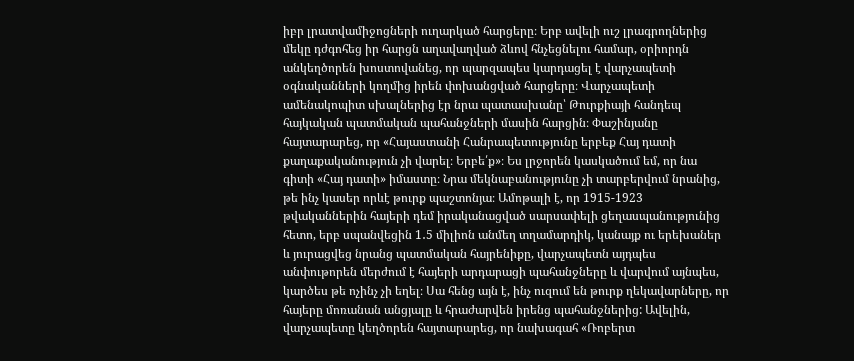իբր լրատվամիջոցների ուղարկած հարցերը։ Երբ ավելի ուշ լրագրողներից մեկը դժգոհեց իր հարցն աղավաղված ձևով հնչեցնելու համար, օրիորդն անկեղծորեն խոստովանեց, որ պարզապես կարդացել է վարչապետի օգնականների կողմից իրեն փոխանցված հարցերը։ Վարչապետի ամենակոպիտ սխալներից էր նրա պատասխանը՝ Թուրքիայի հանդեպ հայկական պատմական պահանջների մասին հարցին։ Փաշինյանը հայտարարեց, որ «Հայաստանի Հանրապետությունը երբեք Հայ դատի քաղաքականություն չի վարել։ Երբե՛ք»։ Ես լրջորեն կասկածում եմ, որ նա գիտի «Հայ դատի» իմաստը։ Նրա մեկնաբանությունը չի տարբերվում նրանից, թե ինչ կասեր որևէ թուրք պաշտոնյա։ Ամոթալի է, որ 1915-1923 թվականներին հայերի դեմ իրականացված սարսափելի ցեղասպանությունից հետո, երբ սպանվեցին 1․5 միլիոն անմեղ տղամարդիկ, կանայք ու երեխաներ և յուրացվեց նրանց պատմական հայրենիքը, վարչապետն այդպես անփութորեն մերժում է հայերի արդարացի պահանջները և վարվում այնպես, կարծես թե ոչինչ չի եղել։ Սա հենց այն է, ինչ ուզում են թուրք ղեկավարները, որ հայերը մոռանան անցյալը և հրաժարվեն իրենց պահանջներից: Ավելին, վարչապետը կեղծորեն հայտարարեց, որ նախագահ «Ռոբերտ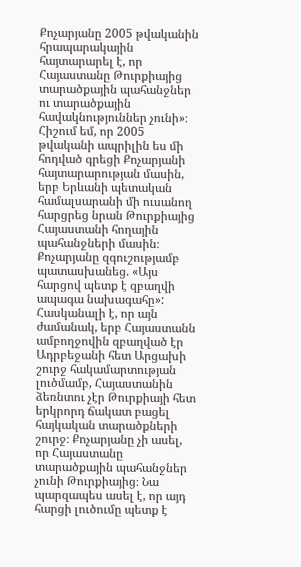Քոչարյանը 2005 թվականին հրապարակային հայտարարել է, որ Հայաստանը Թուրքիայից տարածքային պահանջներ ու տարածքային հավակնություններ չունի»։ Հիշում եմ, որ 2005 թվականի ապրիլին ես մի հոդված գրեցի Քոչարյանի հայտարարության մասին, երբ Երևանի պետական համալսարանի մի ուսանող հարցրեց նրան Թուրքիայից Հայաստանի հողային պահանջների մասին։ Քոչարյանը զգուշությամբ պատասխանեց. «Այս հարցով պետք է զբաղվի ապագա նախագահը»: Հասկանալի է, որ այն ժամանակ, երբ Հայաստանն ամբողջովին զբաղված էր Ադրբեջանի հետ Արցախի շուրջ հակամարտության լուծմամբ, Հայաստանին ձեռնտու չէր Թուրքիայի հետ երկրորդ ճակատ բացել հայկական տարածքների շուրջ։ Քոչարյանը չի ասել, որ Հայաստանը տարածքային պահանջներ չունի Թուրքիայից։ Նա պարզապես ասել է, որ այդ հարցի լուծումը պետք է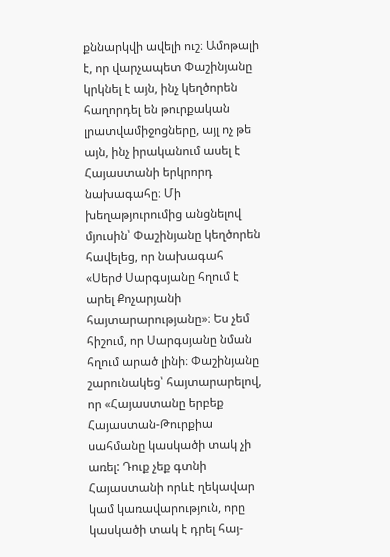քննարկվի ավելի ուշ։ Ամոթալի է, որ վարչապետ Փաշինյանը կրկնել է այն, ինչ կեղծորեն հաղորդել են թուրքական լրատվամիջոցները, այլ ոչ թե այն, ինչ իրականում ասել է Հայաստանի երկրորդ նախագահը։ Մի խեղաթյուրումից անցնելով մյուսին՝ Փաշինյանը կեղծորեն հավելեց, որ նախագահ «Սերժ Սարգսյանը հղում է արել Քոչարյանի հայտարարությանը»։ Ես չեմ հիշում, որ Սարգսյանը նման հղում արած լինի։ Փաշինյանը շարունակեց՝ հայտարարելով, որ «Հայաստանը երբեք Հայաստան-Թուրքիա սահմանը կասկածի տակ չի առել: Դուք չեք գտնի Հայաստանի որևէ ղեկավար կամ կառավարություն, որը կասկածի տակ է դրել հայ-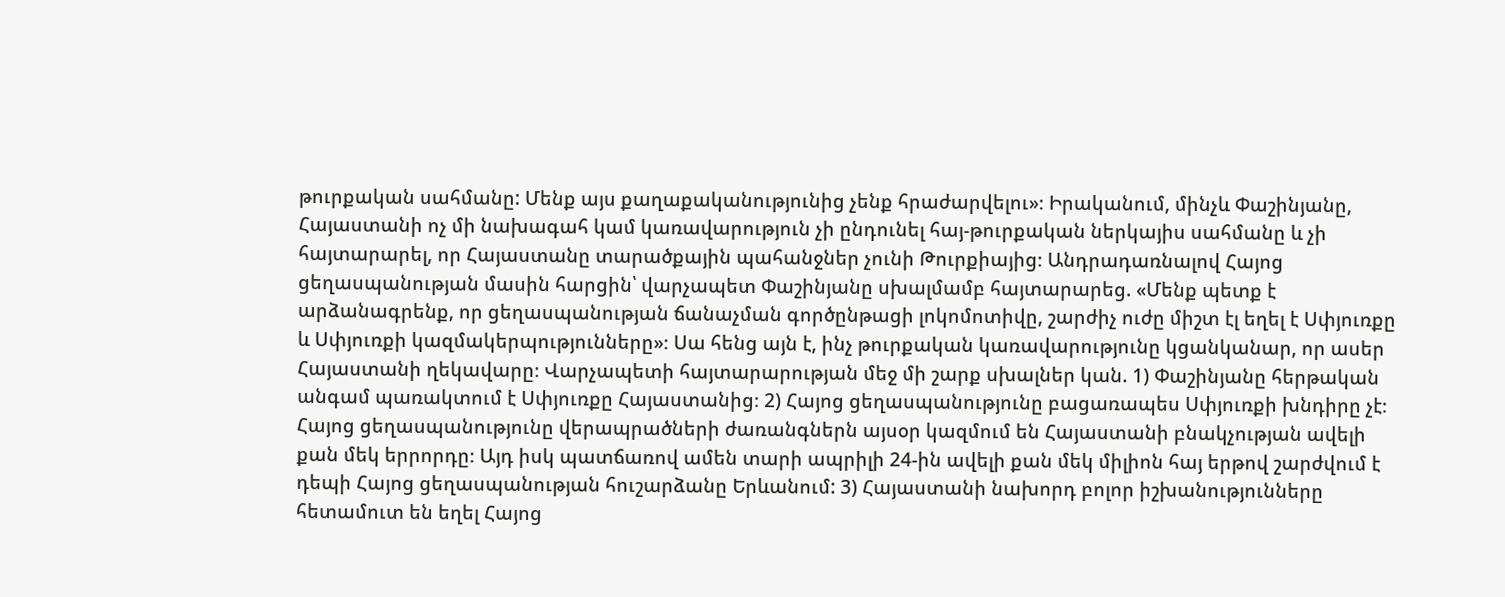թուրքական սահմանը: Մենք այս քաղաքականությունից չենք հրաժարվելու»։ Իրականում, մինչև Փաշինյանը, Հայաստանի ոչ մի նախագահ կամ կառավարություն չի ընդունել հայ-թուրքական ներկայիս սահմանը և չի հայտարարել, որ Հայաստանը տարածքային պահանջներ չունի Թուրքիայից։ Անդրադառնալով Հայոց ցեղասպանության մասին հարցին՝ վարչապետ Փաշինյանը սխալմամբ հայտարարեց. «Մենք պետք է արձանագրենք, որ ցեղասպանության ճանաչման գործընթացի լոկոմոտիվը, շարժիչ ուժը միշտ էլ եղել է Սփյուռքը և Սփյուռքի կազմակերպությունները»։ Սա հենց այն է, ինչ թուրքական կառավարությունը կցանկանար, որ ասեր Հայաստանի ղեկավարը։ Վարչապետի հայտարարության մեջ մի շարք սխալներ կան. 1) Փաշինյանը հերթական անգամ պառակտում է Սփյուռքը Հայաստանից։ 2) Հայոց ցեղասպանությունը բացառապես Սփյուռքի խնդիրը չէ։ Հայոց ցեղասպանությունը վերապրածների ժառանգներն այսօր կազմում են Հայաստանի բնակչության ավելի քան մեկ երրորդը։ Այդ իսկ պատճառով ամեն տարի ապրիլի 24-ին ավելի քան մեկ միլիոն հայ երթով շարժվում է դեպի Հայոց ցեղասպանության հուշարձանը Երևանում: 3) Հայաստանի նախորդ բոլոր իշխանությունները հետամուտ են եղել Հայոց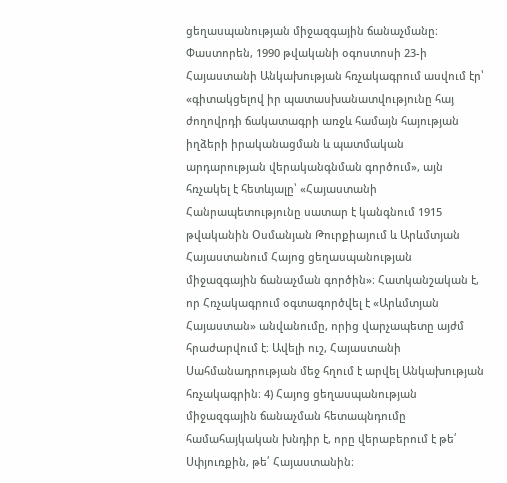ցեղասպանության միջազգային ճանաչմանը։ Փաստորեն, 1990 թվականի օգոստոսի 23-ի Հայաստանի Անկախության հռչակագրում ասվում էր՝ «գիտակցելով իր պատասխանատվությունը հայ ժողովրդի ճակատագրի առջև համայն հայության իղձերի իրականացման և պատմական արդարության վերականգնման գործում», այն հռչակել է հետևյալը՝ «Հայաստանի Հանրապետությունը սատար է կանգնում 1915 թվականին Օսմանյան Թուրքիայում և Արևմտյան Հայաստանում Հայոց ցեղասպանության միջազգային ճանաչման գործին»։ Հատկանշական է, որ Հռչակագրում օգտագործվել է «Արևմտյան Հայաստան» անվանումը, որից վարչապետը այժմ հրաժարվում է։ Ավելի ուշ, Հայաստանի Սահմանադրության մեջ հղում է արվել Անկախության հռչակագրին։ 4) Հայոց ցեղասպանության միջազգային ճանաչման հետապնդումը համահայկական խնդիր է, որը վերաբերում է թե՛ Սփյուռքին, թե՛ Հայաստանին։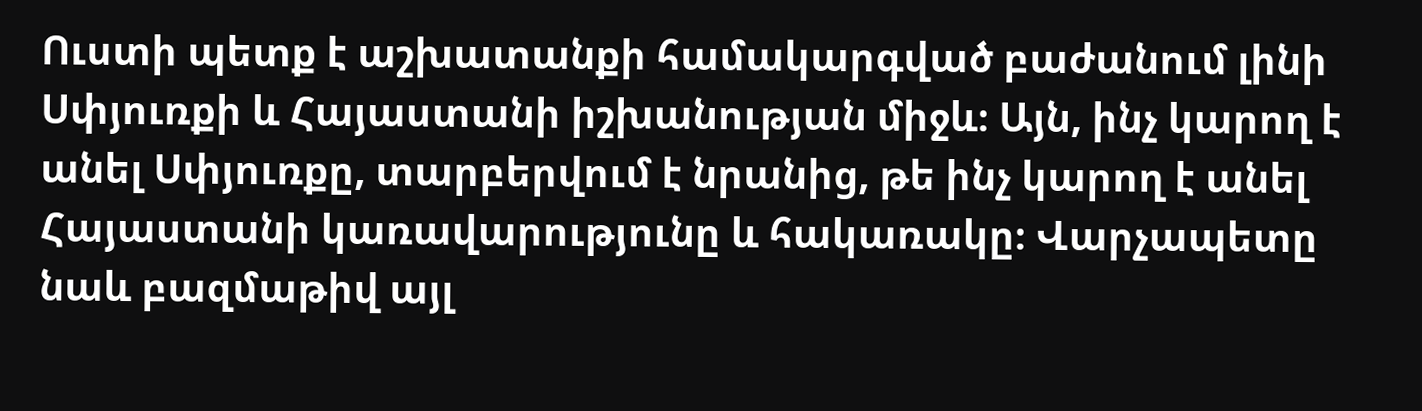Ուստի պետք է աշխատանքի համակարգված բաժանում լինի Սփյուռքի և Հայաստանի իշխանության միջև։ Այն, ինչ կարող է անել Սփյուռքը, տարբերվում է նրանից, թե ինչ կարող է անել Հայաստանի կառավարությունը և հակառակը։ Վարչապետը նաև բազմաթիվ այլ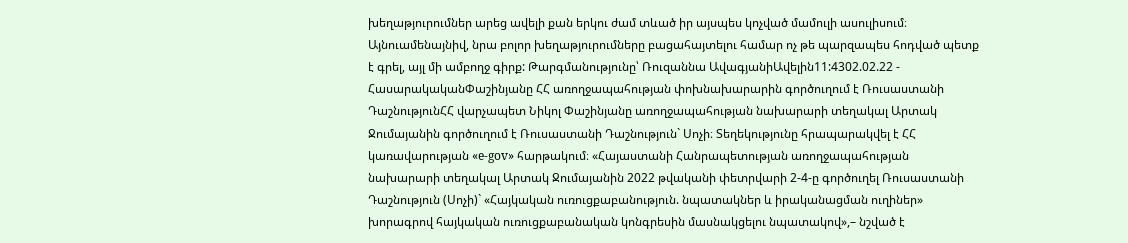խեղաթյուրումներ արեց ավելի քան երկու ժամ տևած իր այսպես կոչված մամուլի ասուլիսում։ Այնուամենայնիվ, նրա բոլոր խեղաթյուրումները բացահայտելու համար ոչ թե պարզապես հոդված պետք է գրել, այլ մի ամբողջ գիրք: Թարգմանությունը՝ Ռուզաննա ԱվագյանիԱվելին11:4302.02.22 -
ՀասարակականՓաշինյանը ՀՀ առողջապահության փոխնախարարին գործուղում է Ռուսաստանի ԴաշնությունՀՀ վարչապետ Նիկոլ Փաշինյանը առողջապահության նախարարի տեղակալ Արտակ Ջումայանին գործուղում է Ռուսաստանի Դաշնություն` Սոչի։ Տեղեկությունը հրապարակվել է ՀՀ կառավարության «e-gov» հարթակում։ «Հայաստանի Հանրապետության առողջապահության նախարարի տեղակալ Արտակ Ջումայանին 2022 թվականի փետրվարի 2-4-ը գործուղել Ռուսաստանի Դաշնություն (Սոչի)` «Հայկական ուռուցքաբանություն. նպատակներ և իրականացման ուղիներ» խորագրով հայկական ուռուցքաբանական կոնգրեսին մասնակցելու նպատակով»,– նշված է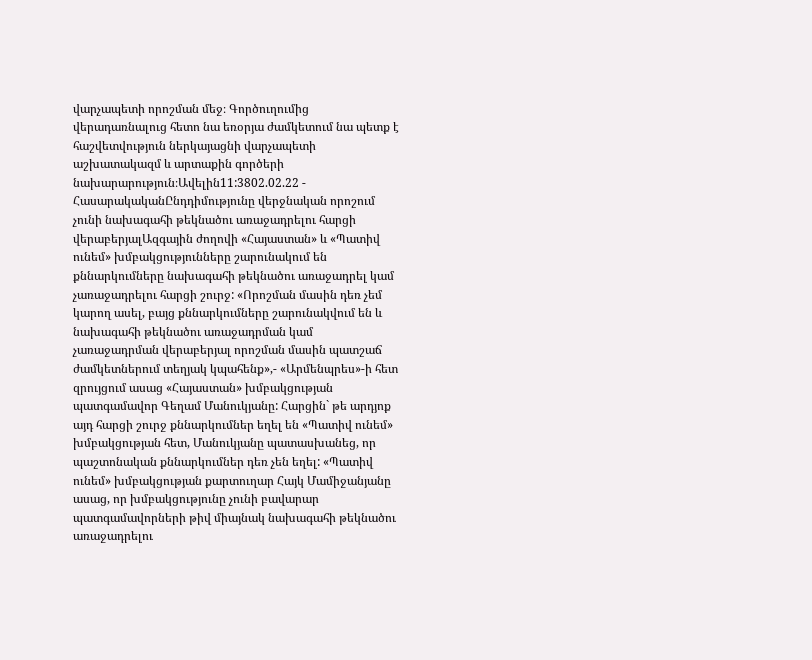վարչապետի որոշման մեջ։ Գործուղումից վերադառնալուց հետո նա եռօրյա ժամկետում նա պետք է հաշվետվություն ներկայացնի վարչապետի աշխատակազմ և արտաքին գործերի նախարարություն։Ավելին11:3802.02.22 -
ՀասարակականԸնդդիմությունը վերջնական որոշում չունի նախագահի թեկնածու առաջադրելու հարցի վերաբերյալԱզգային ժողովի «Հայաստան» և «Պատիվ ունեմ» խմբակցությունները շարունակում են քննարկումները նախագահի թեկնածու առաջադրել կամ չառաջադրելու հարցի շուրջ: «Որոշման մասին դեռ չեմ կարող ասել, բայց քննարկումները շարունակվում են և նախագահի թեկնածու առաջադրման կամ չառաջադրման վերաբերյալ որոշման մասին պատշաճ ժամկետներում տեղյակ կպահենք»,- «Արմենպրես»-ի հետ զրույցում ասաց «Հայաստան» խմբակցության պատգամավոր Գեղամ Մանուկյանը: Հարցին` թե արդյոք այդ հարցի շուրջ քննարկումներ եղել են «Պատիվ ունեմ» խմբակցության հետ, Մանուկյանը պատասխանեց, որ պաշտոնական քննարկումներ դեռ չեն եղել: «Պատիվ ունեմ» խմբակցության քարտուղար Հայկ Մամիջանյանը ասաց, որ խմբակցությունը չունի բավարար պատգամավորների թիվ միայնակ նախագահի թեկնածու առաջադրելու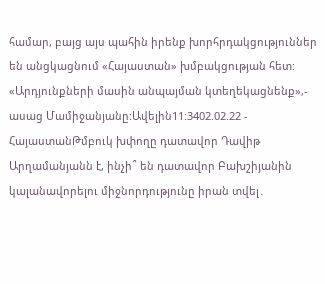համար, բայց այս պահին իրենք խորհրդակցություններ են անցկացնում «Հայաստան» խմբակցության հետ: «Արդյունքների մասին անպայման կտեղեկացնենք»,- ասաց Մամիջանյանը:Ավելին11:3402.02.22 -
ՀայաստանԹմբուկ խփողը դատավոր Դավիթ Արղամանյանն է, ինչի՞ են դատավոր Բախշիյանին կալանավորելու միջնորդությունը իրան տվել․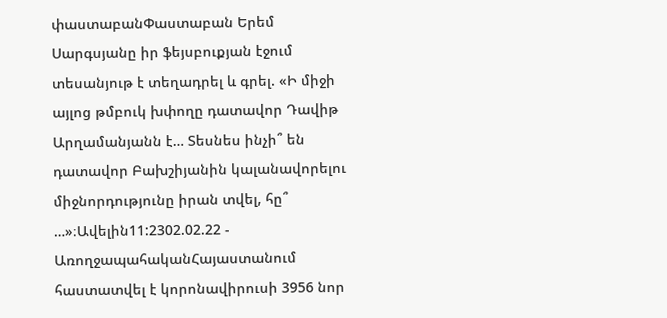փաստաբանՓաստաբան Երեմ Սարգսյանը իր ֆեյսբուքյան էջում տեսանյութ է տեղադրել և գրել. «Ի միջի այլոց թմբուկ խփողը դատավոր Դավիթ Արղամանյանն է… Տեսնես ինչի՞ են դատավոր Բախշիյանին կալանավորելու միջնորդությունը իրան տվել, հը՞ …»։Ավելին11:2302.02.22 -
ԱռողջապահականՀայաստանում հաստատվել է կորոնավիրուսի 3956 նոր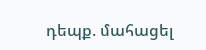դեպք. մահացել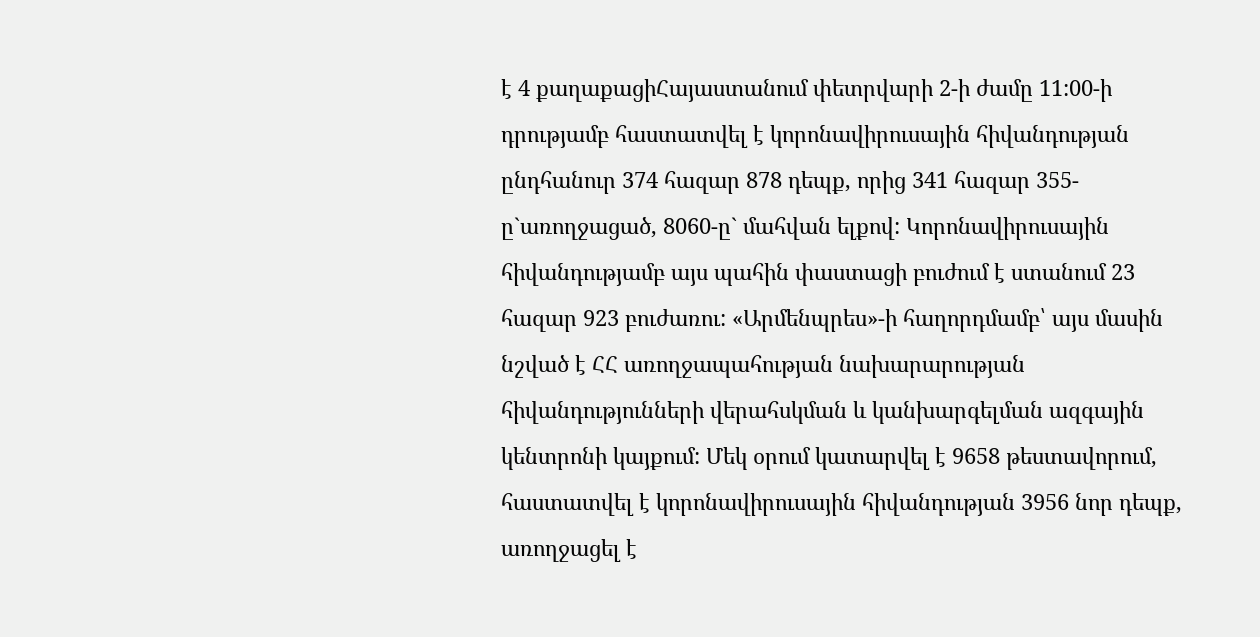է 4 քաղաքացիՀայաստանում փետրվարի 2-ի ժամը 11:00-ի դրությամբ հաստատվել է կորոնավիրուսային հիվանդության ընդհանուր 374 հազար 878 դեպք, որից 341 հազար 355-ը`առողջացած, 8060-ը` մահվան ելքով: Կորոնավիրուսային հիվանդությամբ այս պահին փաստացի բուժում է ստանում 23 հազար 923 բուժառու: «Արմենպրես»-ի հաղորդմամբ՝ այս մասին նշված է ՀՀ առողջապահության նախարարության հիվանդությունների վերահսկման և կանխարգելման ազգային կենտրոնի կայքում: Մեկ օրում կատարվել է 9658 թեստավորում, հաստատվել է կորոնավիրուսային հիվանդության 3956 նոր դեպք, առողջացել է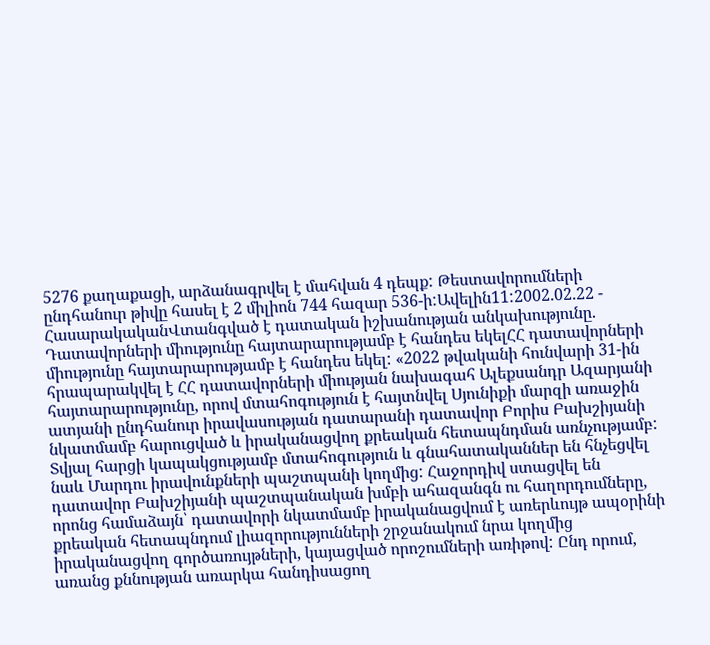5276 քաղաքացի, արձանագրվել է մահվան 4 դեպք: Թեստավորումների ընդհանուր թիվը հասել է 2 միլիոն 744 հազար 536-ի:Ավելին11:2002.02.22 -
ՀասարակականՎտանգված է դատական իշխանության անկախությունը. Դատավորների միությունը հայտարարությամբ է հանդես եկելՀՀ դատավորների միությունը հայտարարությամբ է հանդես եկել: «2022 թվականի հունվարի 31-ին հրապարակվել է ՀՀ դատավորների միության նախագահ Ալեքսանդր Ազարյանի հայտարարությունը, որով մտահոգություն է հայտնվել Սյունիքի մարզի առաջին ատյանի ընդհանուր իրավասության դատարանի դատավոր Բորիս Բախշիյանի նկատմամբ հարուցված և իրականացվող քրեական հետապնդման առնչությամբ: Տվյալ հարցի կապակցությամբ մտահոգություն և գնահատականներ են հնչեցվել նաև Մարդու իրավունքների պաշտպանի կողմից: Հաջորդիվ ստացվել են դատավոր Բախշիյանի պաշտպանական խմբի ահազանգն ու հաղորդումները, որոնց համաձայն՝ դատավորի նկատմամբ իրականացվում է առերևույթ ապօրինի քրեական հետապնդում լիազորությունների շրջանակում նրա կողմից իրականացվող գործառույթների, կայացված որոշումների առիթով: Ընդ որում, առանց քննության առարկա հանդիսացող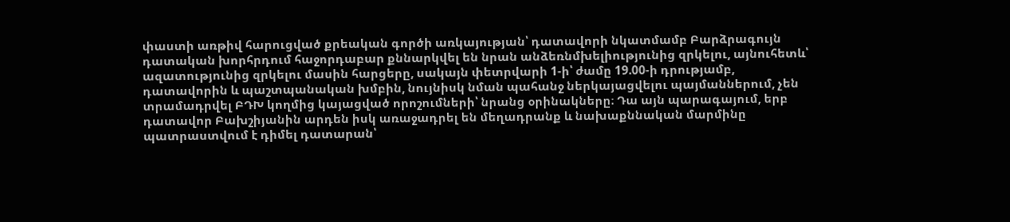փաստի առթիվ հարուցված քրեական գործի առկայության՝ դատավորի նկատմամբ Բարձրագույն դատական խորհրդում հաջորդաբար քննարկվել են նրան անձեռնմխելիությունից զրկելու, այնուհետև՝ ազատությունից զրկելու մասին հարցերը, սակայն փետրվարի 1-ի՝ ժամը 19.00-ի դրությամբ, դատավորին և պաշտպանական խմբին, նույնիսկ նման պահանջ ներկայացվելու պայմաններում, չեն տրամադրվել ԲԴԽ կողմից կայացված որոշումների՝ նրանց օրինակները։ Դա այն պարագայում, երբ դատավոր Բախշիյանին արդեն իսկ առաջադրել են մեղադրանք և նախաքննական մարմինը պատրաստվում է դիմել դատարան՝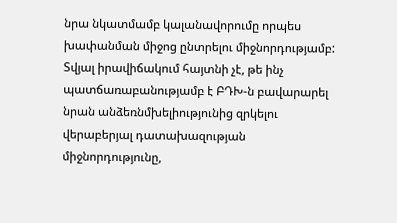նրա նկատմամբ կալանավորումը որպես խափանման միջոց ընտրելու միջնորդությամբ: Տվյալ իրավիճակում հայտնի չէ, թե ինչ պատճառաբանությամբ է ԲԴԽ-ն բավարարել նրան անձեռնմխելիությունից զրկելու վերաբերյալ դատախազության միջնորդությունը,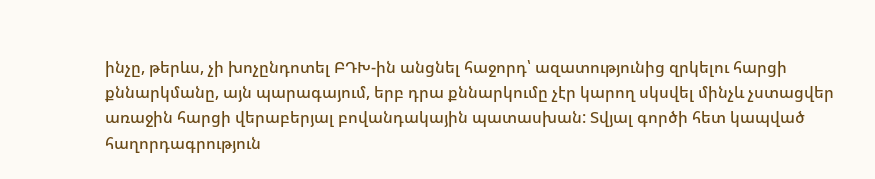ինչը, թերևս, չի խոչընդոտել ԲԴԽ-ին անցնել հաջորդ՝ ազատությունից զրկելու հարցի քննարկմանը, այն պարագայում, երբ դրա քննարկումը չէր կարող սկսվել մինչև չստացվեր առաջին հարցի վերաբերյալ բովանդակային պատասխան: Տվյալ գործի հետ կապված հաղորդագրություն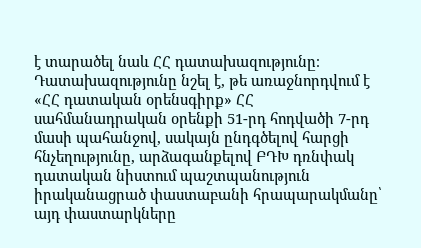է տարածել նաև ՀՀ դատախազությունը։ Դատախազությունը նշել է, թե առաջնորդվում է «ՀՀ դատական օրենսգիրք» ՀՀ սահմանադրական օրենքի 51-րդ հոդվածի 7-րդ մասի պահանջով, սակայն ընդգծելով հարցի հնչեղությունը, արձագանքելով ԲԴԽ դռնփակ դատական նիստում պաշտպանություն իրականացրած փաստաբանի հրապարակմանը՝ այդ փաստարկները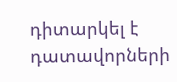դիտարկել է դատավորների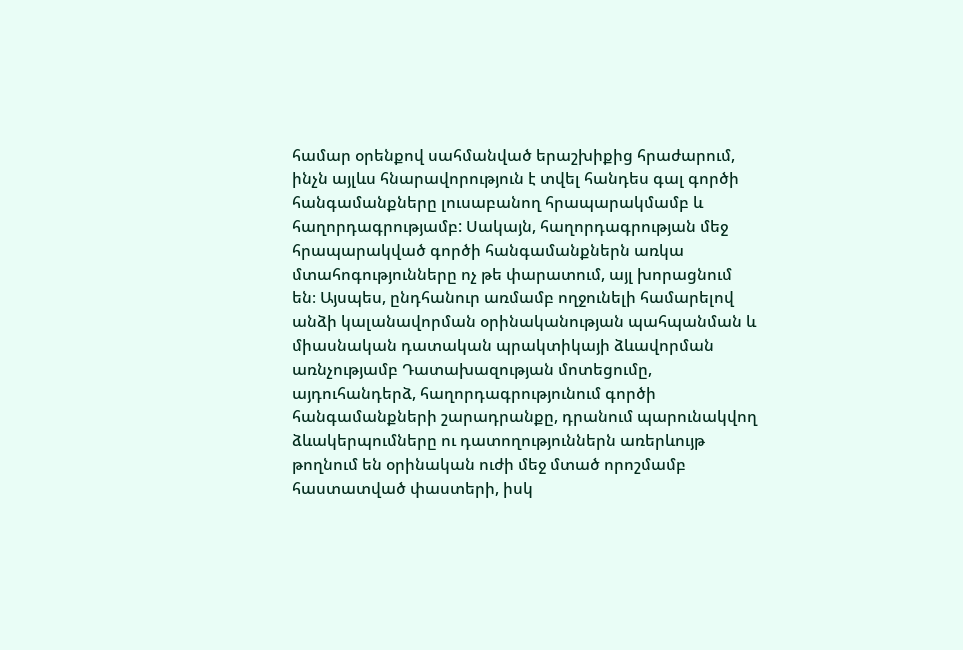համար օրենքով սահմանված երաշխիքից հրաժարում, ինչն այլևս հնարավորություն է տվել հանդես գալ գործի հանգամանքները լուսաբանող հրապարակմամբ և հաղորդագրությամբ: Սակայն, հաղորդագրության մեջ հրապարակված գործի հանգամանքներն առկա մտահոգությունները ոչ թե փարատում, այլ խորացնում են։ Այսպես, ընդհանուր առմամբ ողջունելի համարելով անձի կալանավորման օրինականության պահպանման և միասնական դատական պրակտիկայի ձևավորման առնչությամբ Դատախազության մոտեցումը, այդուհանդերձ, հաղորդագրությունում գործի հանգամանքների շարադրանքը, դրանում պարունակվող ձևակերպումները ու դատողություններն առերևույթ թողնում են օրինական ուժի մեջ մտած որոշմամբ հաստատված փաստերի, իսկ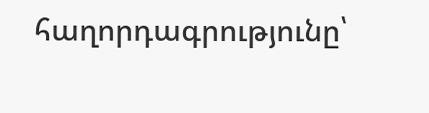հաղորդագրությունը՝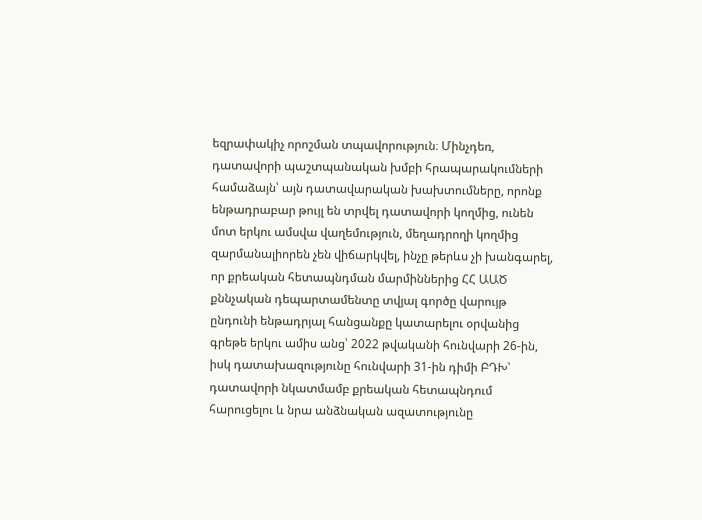եզրափակիչ որոշման տպավորություն։ Մինչդեռ, դատավորի պաշտպանական խմբի հրապարակումների համաձայն՝ այն դատավարական խախտումները, որոնք ենթադրաբար թույլ են տրվել դատավորի կողմից, ունեն մոտ երկու ամսվա վաղեմություն, մեղադրողի կողմից զարմանալիորեն չեն վիճարկվել, ինչը թերևս չի խանգարել, որ քրեական հետապնդման մարմիններից ՀՀ ԱԱԾ քննչական դեպարտամենտը տվյալ գործը վարույթ ընդունի ենթադրյալ հանցանքը կատարելու օրվանից գրեթե երկու ամիս անց՝ 2022 թվականի հունվարի 26-ին, իսկ դատախազությունը հունվարի 31-ին դիմի ԲԴԽ՝ դատավորի նկատմամբ քրեական հետապնդում հարուցելու և նրա անձնական ազատությունը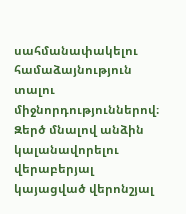սահմանափակելու համաձայնություն տալու միջնորդություններով։ Զերծ մնալով անձին կալանավորելու վերաբերյալ կայացված վերոնշյալ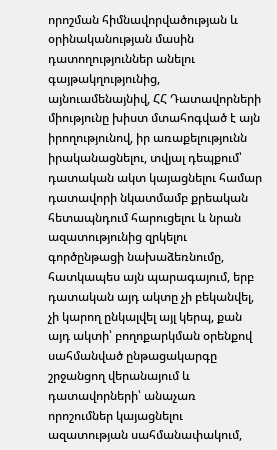որոշման հիմնավորվածության և օրինականության մասին դատողություններ անելու գայթակղությունից, այնուամենայնիվ, ՀՀ Դատավորների միությունը խիստ մտահոգված է այն իրողությունով, իր առաքելությունն իրականացնելու, տվյալ դեպքում՝ դատական ակտ կայացնելու համար դատավորի նկատմամբ քրեական հետապնդում հարուցելու և նրան ազատությունից զրկելու գործընթացի նախաձեռնումը, հատկապես այն պարագայում, երբ դատական այդ ակտը չի բեկանվել, չի կարող ընկալվել այլ կերպ, քան այդ ակտի՝ բողոքարկման օրենքով սահմանված ընթացակարգը շրջանցող վերանայում և դատավորների՝ անաչառ որոշումներ կայացնելու ազատության սահմանափակում,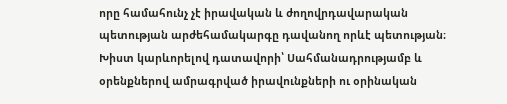որը համահունչ չէ իրավական և ժողովրդավարական պետության արժեհամակարգը դավանող որևէ պետության։ Խիստ կարևորելով դատավորի՝ Սահմանադրությամբ և օրենքներով ամրագրված իրավունքների ու օրինական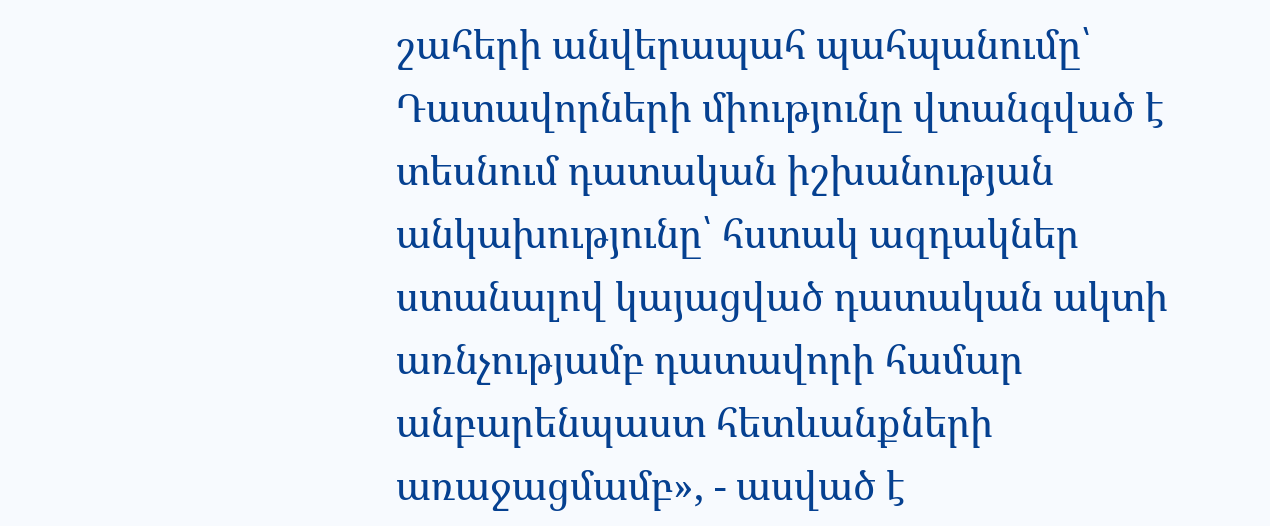շահերի անվերապահ պահպանումը՝ Դատավորների միությունը վտանգված է տեսնում դատական իշխանության անկախությունը՝ հստակ ազդակներ ստանալով կայացված դատական ակտի առնչությամբ դատավորի համար անբարենպաստ հետևանքների առաջացմամբ», - ասված է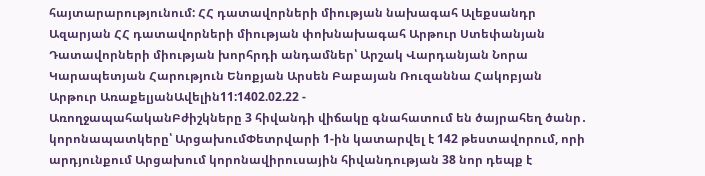հայտարարությունում: ՀՀ դատավորների միության նախագահ Ալեքսանդր Ազարյան ՀՀ դատավորների միության փոխնախագահ Արթուր Ստեփանյան Դատավորների միության խորհրդի անդամներ՝ Արշակ Վարդանյան Նորա Կարապետյան Հարություն Ենոքյան Արսեն Բաբայան Ռուզաննա Հակոբյան Արթուր ԱռաքելյանԱվելին11:1402.02.22 -
ԱռողջապահականԲժիշկները 3 հիվանդի վիճակը գնահատում են ծայրահեղ ծանր․ կորոնապատկերը՝ ԱրցախումՓետրվարի 1-ին կատարվել է 142 թեստավորում, որի արդյունքում Արցախում կորոնավիրուսային հիվանդության 38 նոր դեպք է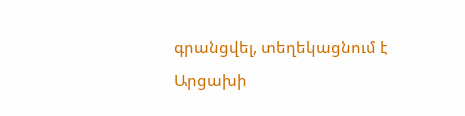գրանցվել, տեղեկացնում է Արցախի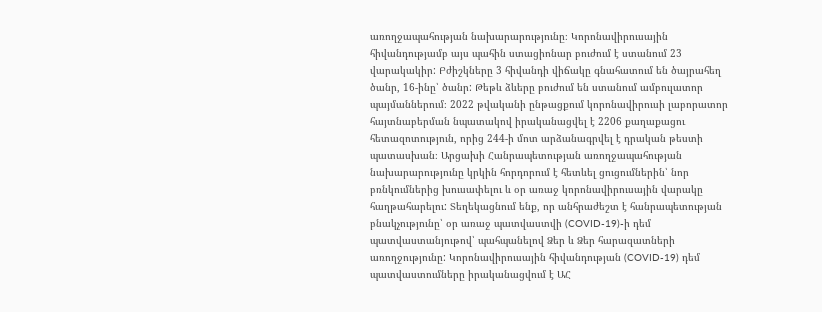առողջապահության նախարարությունը։ Կորոնավիրուսային հիվանդությամբ այս պահին ստացիոնար բուժում է ստանում 23 վարակակիր: Բժիշկները 3 հիվանդի վիճակը գնահատում են ծայրահեղ ծանր, 16-ինը՝ ծանր: Թեթև ձևերը բուժում են ստանում ամբուլատոր պայմաններում։ 2022 թվականի ընթացքում կորոնավիրուսի լաբորատոր հայտնաբերման նպատակով իրականացվել է 2206 քաղաքացու հետազոտություն, որից 244-ի մոտ արձանագրվել է դրական թեստի պատասխան։ Արցախի Հանրապետության առողջապահության նախարարությունը կրկին հորդորում է հետևել ցուցումներին՝ նոր բռնկումներից խուսափելու և օր առաջ կորոնավիրուսային վարակը հաղթահարելու: Տեղեկացնում ենք, որ անհրաժեշտ է հանրապետության բնակչությունը՝ օր առաջ պատվաստվի (COVID-19)-ի դեմ պատվաստանյութով՝ պահպանելով Ձեր և Ձեր հարազատների առողջությունը: Կորոնավիրուսային հիվանդության (COVID-19) դեմ պատվաստումները իրականացվում է ԱՀ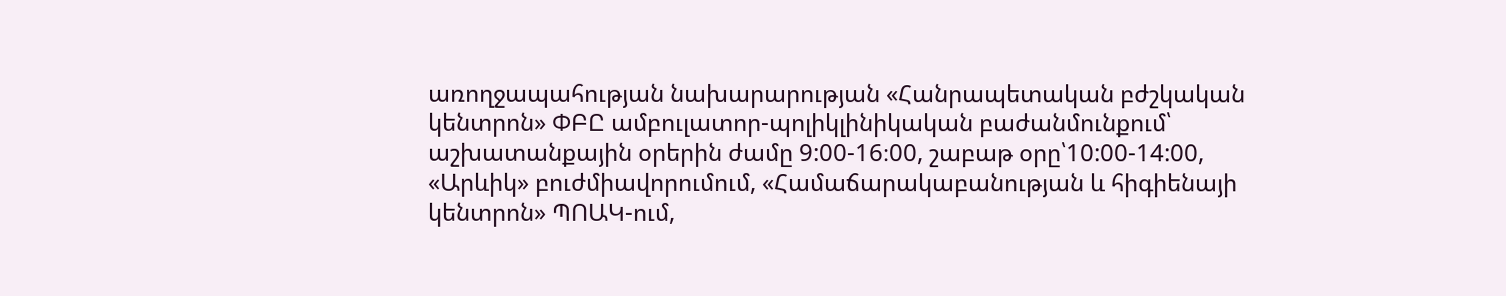առողջապահության նախարարության «Հանրապետական բժշկական կենտրոն» ՓԲԸ ամբուլատոր-պոլիկլինիկական բաժանմունքում՝ աշխատանքային օրերին ժամը 9:00-16։00, շաբաթ օրը՝10:00-14:00, «Արևիկ» բուժմիավորումում, «Համաճարակաբանության և հիգիենայի կենտրոն» ՊՈԱԿ-ում,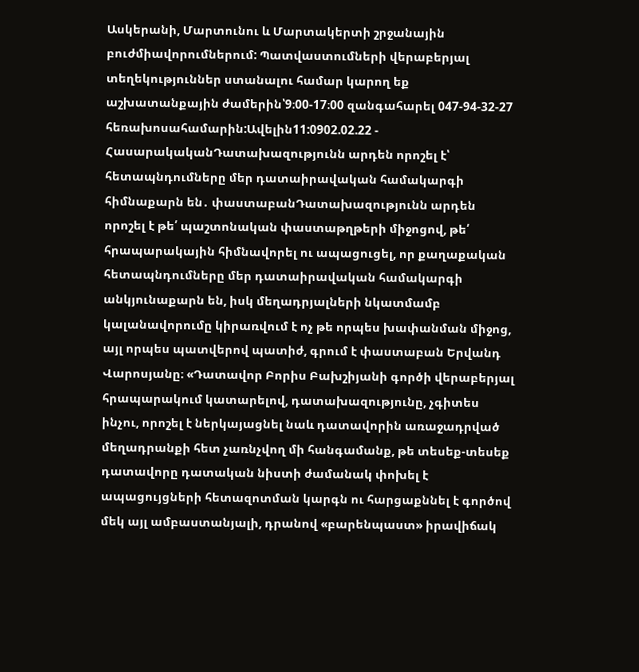Ասկերանի, Մարտունու և Մարտակերտի շրջանային բուժմիավորումներում: Պատվաստումների վերաբերյալ տեղեկություններ ստանալու համար կարող եք աշխատանքային ժամերին՝9։00-17։00 զանգահարել 047-94-32-27 հեռախոսահամարին:Ավելին11:0902.02.22 -
ՀասարակականԴատախազությունն արդեն որոշել է՝ հետապնդումները մեր դատաիրավական համակարգի հիմնաքարն են․ փաստաբանԴատախազությունն արդեն որոշել է թե՛ պաշտոնական փաստաթղթերի միջոցով, թե՛ հրապարակային հիմնավորել ու ապացուցել, որ քաղաքական հետապնդումները մեր դատաիրավական համակարգի անկյունաքարն են, իսկ մեղադրյալների նկատմամբ կալանավորումը կիրառվում է ոչ թե որպես խափանման միջոց, այլ որպես պատվերով պատիժ, գրում է փաստաբան Երվանդ Վարոսյանը։ «Դատավոր Բորիս Բախշիյանի գործի վերաբերյալ հրապարակում կատարելով, դատախազությունը, չգիտես ինչու, որոշել է ներկայացնել նաև դատավորին առաջադրված մեղադրանքի հետ չառնչվող մի հանգամանք, թե տեսեք-տեսեք դատավորը դատական նիստի ժամանակ փոխել է ապացույցների հետազոտման կարգն ու հարցաքննել է գործով մեկ այլ ամբաստանյալի, դրանով «բարենպաստ» իրավիճակ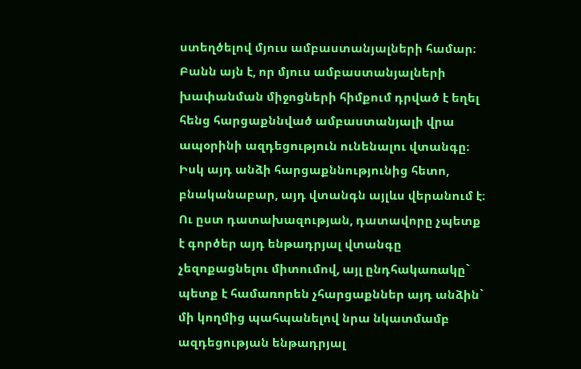ստեղծելով մյուս ամբաստանյալների համար։ Բանն այն է, որ մյուս ամբաստանյալների խափանման միջոցների հիմքում դրված է եղել հենց հարցաքննված ամբաստանյալի վրա ապօրինի ազդեցություն ունենալու վտանգը։ Իսկ այդ անձի հարցաքննությունից հետո, բնականաբար, այդ վտանգն այլևս վերանում է։ Ու ըստ դատախազության, դատավորը չպետք է գործեր այդ ենթադրյալ վտանգը չեզոքացնելու միտումով, այլ ընդհակառակը` պետք է համառորեն չհարցաքններ այդ անձին` մի կողմից պահպանելով նրա նկատմամբ ազդեցության ենթադրյալ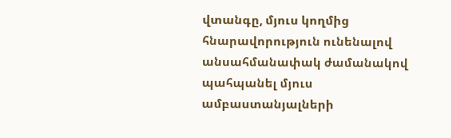վտանգը, մյուս կողմից հնարավորություն ունենալով անսահմանափակ ժամանակով պահպանել մյուս ամբաստանյալների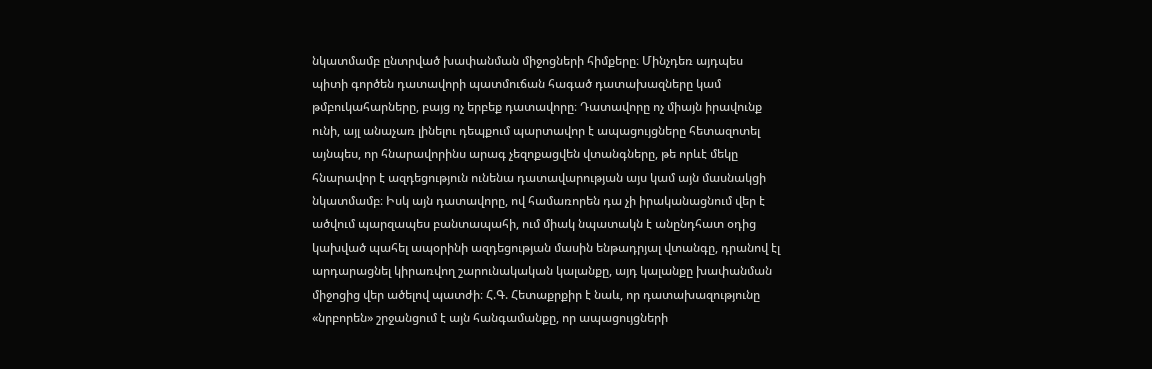նկատմամբ ընտրված խափանման միջոցների հիմքերը։ Մինչդեռ այդպես պիտի գործեն դատավորի պատմուճան հագած դատախազները կամ թմբուկահարները, բայց ոչ երբեք դատավորը։ Դատավորը ոչ միայն իրավունք ունի, այլ անաչառ լինելու դեպքում պարտավոր է ապացույցները հետազոտել այնպես, որ հնարավորինս արագ չեզոքացվեն վտանգները, թե որևէ մեկը հնարավոր է ազդեցություն ունենա դատավարության այս կամ այն մասնակցի նկատմամբ։ Իսկ այն դատավորը, ով համառորեն դա չի իրականացնում վեր է ածվում պարզապես բանտապահի, ում միակ նպատակն է անընդհատ օդից կախված պահել ապօրինի ազդեցության մասին ենթադրյալ վտանգը, դրանով էլ արդարացնել կիրառվող շարունակական կալանքը, այդ կալանքը խափանման միջոցից վեր ածելով պատժի։ Հ.Գ. Հետաքրքիր է նաև, որ դատախազությունը «նրբորեն» շրջանցում է այն հանգամանքը, որ ապացույցների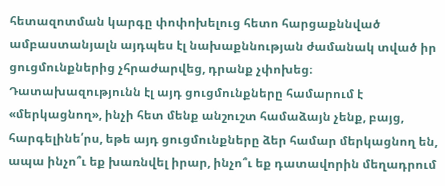հետազոտման կարգը փոփոխելուց հետո հարցաքննված ամբաստանյալն այդպես էլ նախաքննության ժամանակ տված իր ցուցմունքներից չհրաժարվեց, դրանք չփոխեց։ Դատախազությունն էլ այդ ցուցմունքները համարում է «մերկացնող», ինչի հետ մենք անշուշտ համաձայն չենք, բայց, հարգելինե՛րս, եթե այդ ցուցմունքները ձեր համար մերկացնող են, ապա ինչո՞ւ եք խառնվել իրար, ինչո՞ւ եք դատավորին մեղադրում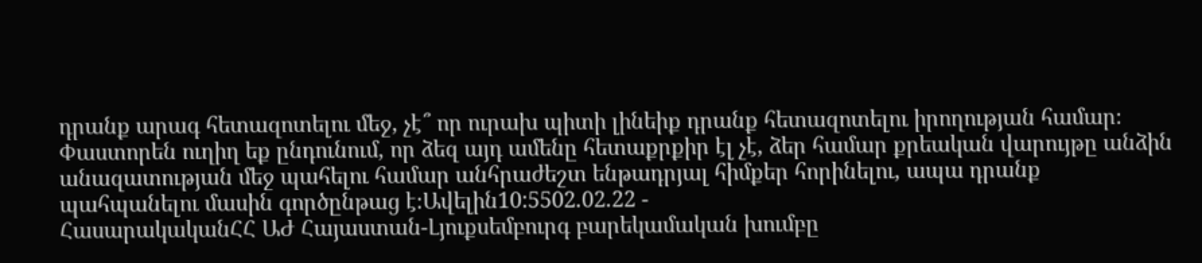դրանք արագ հետազոտելու մեջ, չէ՞ որ ուրախ պիտի լինեիք դրանք հետազոտելու իրողության համար։ Փաստորեն ուղիղ եք ընդունում, որ ձեզ այդ ամենը հետաքրքիր էլ չէ, ձեր համար քրեական վարույթը անձին անազատության մեջ պահելու համար անհրաժեշտ ենթադրյալ հիմքեր հորինելու, ապա դրանք պահպանելու մասին գործընթաց է։Ավելին10:5502.02.22 -
ՀասարակականՀՀ ԱԺ Հայաստան-Լյուքսեմբուրգ բարեկամական խումբը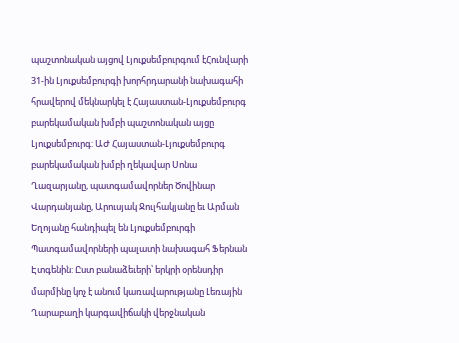պաշտոնական այցով Լյուքսեմբուրգում էՀունվարի 31-ին Լյուքսեմբուրգի խորհրդարանի նախագահի հրավերով մեկնարկել է Հայաստան-Լյուքսեմբուրգ բարեկամական խմբի պաշտոնական այցը Լյուքսեմբուրգ: ԱԺ Հայաստան-Լյուքսեմբուրգ բարեկամական խմբի ղեկավար Սոնա Ղազարյանը, պատգամավորներ Ծովինար Վարդանյանը, Արուսյակ Ջուլհակյանը եւ Արման Եղոյանը հանդիպել են Լյուքսեմբուրգի Պատգամավորների պալատի նախագահ Ֆերնան Էտգենին: Ըստ բանաձեւերի՝ երկրի օրենսդիր մարմինը կոչ է անում կառավարությանը Լեռային Ղարաբաղի կարգավիճակի վերջնական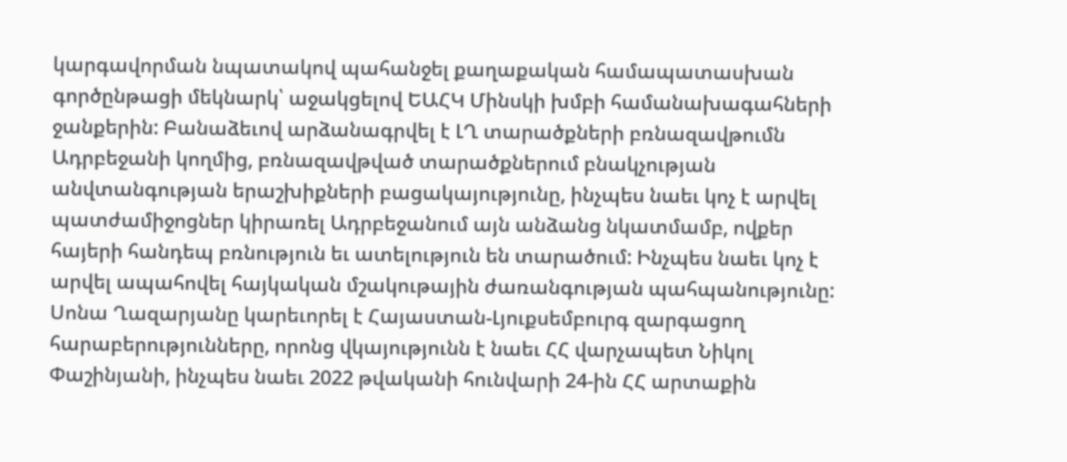կարգավորման նպատակով պահանջել քաղաքական համապատասխան գործընթացի մեկնարկ՝ աջակցելով ԵԱՀԿ Մինսկի խմբի համանախագահների ջանքերին: Բանաձեւով արձանագրվել է ԼՂ տարածքների բռնազավթումն Ադրբեջանի կողմից, բռնազավթված տարածքներում բնակչության անվտանգության երաշխիքների բացակայությունը, ինչպես նաեւ կոչ է արվել պատժամիջոցներ կիրառել Ադրբեջանում այն անձանց նկատմամբ, ովքեր հայերի հանդեպ բռնություն եւ ատելություն են տարածում: Ինչպես նաեւ կոչ է արվել ապահովել հայկական մշակութային ժառանգության պահպանությունը: Սոնա Ղազարյանը կարեւորել է Հայաստան-Լյուքսեմբուրգ զարգացող հարաբերությունները, որոնց վկայությունն է նաեւ ՀՀ վարչապետ Նիկոլ Փաշինյանի, ինչպես նաեւ 2022 թվականի հունվարի 24-ին ՀՀ արտաքին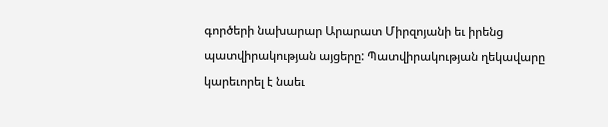գործերի նախարար Արարատ Միրզոյանի եւ իրենց պատվիրակության այցերը: Պատվիրակության ղեկավարը կարեւորել է նաեւ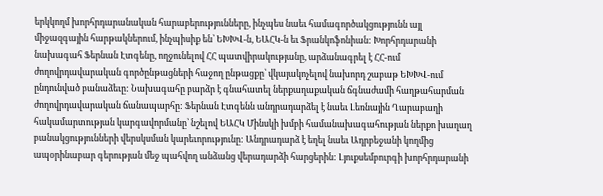երկկողմ խորհրդարանական հարաբերությունները, ինչպես նաեւ համագործակցությունն այլ միջազգային հարթակներում, ինչպիսիք են՝ ԵԽԽՎ-ն, ԵԱՀԿ-ն եւ Ֆրանկոֆոնիան: Խորհրդարանի նախագահ Ֆերնան Էտգենը, ողջունելով ՀՀ պատվիրակությանը, արձանագրել է ՀՀ-ում ժողովրդավարական գործընթացների հաջող ընթացքը՝ վկայակոչելով նախորդ շաբաթ ԵԽԽՎ-ում ընդունված բանաձեւը: Նախագահը բարձր է գնահատել ներքաղաքական ճգնաժամի հաղթահարման ժողովրդավարական ճանապարհը: Ֆերնան Էտգենն անդրադարձել է նաեւ Լեռնային Ղարաբաղի հակամարտության կարգավորմանը՝ նշելով ԵԱՀԿ Մինսկի խմբի համանախագահության ներքո խաղաղ բանակցությունների վերսկսման կարեւորությունը: Անդրադարձ է եղել նաեւ Ադրբեջանի կողմից ապօրինաբար գերության մեջ պահվող անձանց վերադարձի հարցերին: Լյուքսեմբուրգի խորհրդարանի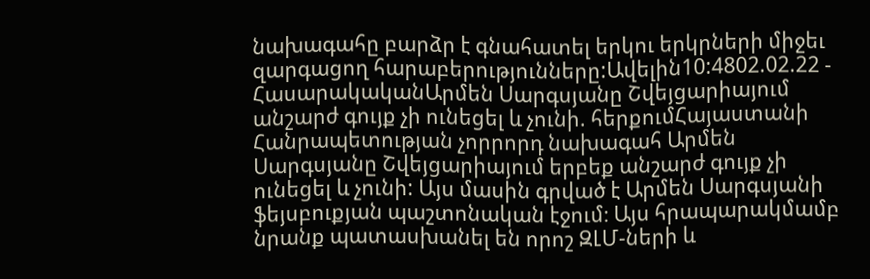նախագահը բարձր է գնահատել երկու երկրների միջեւ զարգացող հարաբերությունները:Ավելին10:4802.02.22 -
ՀասարակականԱրմեն Սարգսյանը Շվեյցարիայում անշարժ գույք չի ունեցել և չունի. հերքումՀայաստանի Հանրապետության չորրորդ նախագահ Արմեն Սարգսյանը Շվեյցարիայում երբեք անշարժ գույք չի ունեցել և չունի: Այս մասին գրված է Արմեն Սարգսյանի ֆեյսբուքյան պաշտոնական էջում։ Այս հրապարակմամբ նրանք պատասխանել են որոշ ԶԼՄ-ների և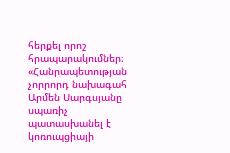հերքել որոշ հրապարակումներ։ «Հանրապետության չորրորդ նախագահ Արմեն Սարգսյանը սպառիչ պատասխանել է կոռուպցիայի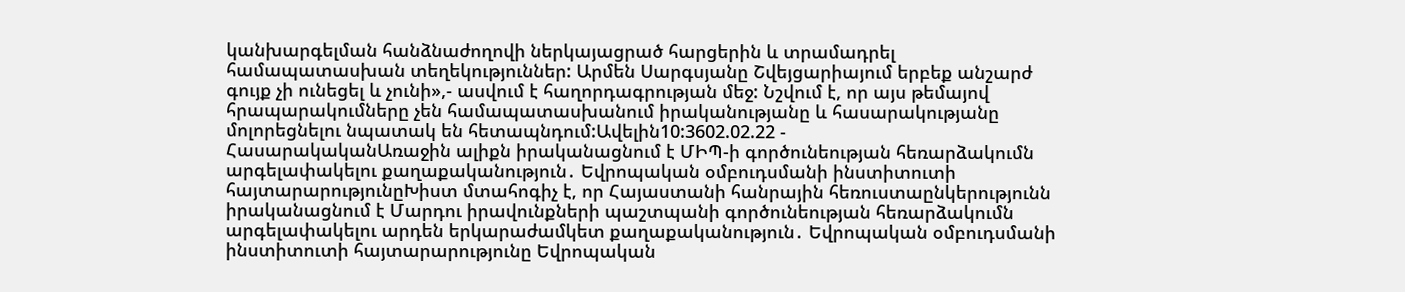կանխարգելման հանձնաժողովի ներկայացրած հարցերին և տրամադրել համապատասխան տեղեկություններ: Արմեն Սարգսյանը Շվեյցարիայում երբեք անշարժ գույք չի ունեցել և չունի»,- ասվում է հաղորդագրության մեջ: Նշվում է, որ այս թեմայով հրապարակումները չեն համապատասխանում իրականությանը և հասարակությանը մոլորեցնելու նպատակ են հետապնդում:Ավելին10:3602.02.22 -
ՀասարակականԱռաջին ալիքն իրականացնում է ՄԻՊ-ի գործունեության հեռարձակումն արգելափակելու քաղաքականություն․ Եվրոպական օմբուդսմանի ինստիտուտի հայտարարությունըԽիստ մտահոգիչ է, որ Հայաստանի հանրային հեռուստաընկերությունն իրականացնում է Մարդու իրավունքների պաշտպանի գործունեության հեռարձակումն արգելափակելու արդեն երկարաժամկետ քաղաքականություն․ Եվրոպական օմբուդսմանի ինստիտուտի հայտարարությունը Եվրոպական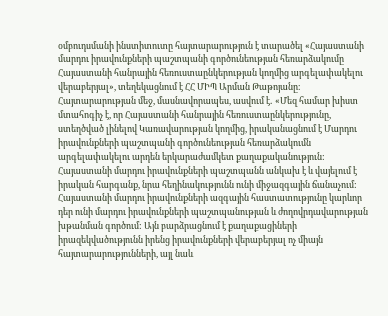օմբուդսմանի ինստիտուտը հայտարարություն է տարածել «Հայաստանի մարդու իրավունքների պաշտպանի գործունեության հեռարձակումը Հայաստանի հանրային հեռուստաընկերության կողմից արգելափակելու վերաբերյալ», տեղեկացնում է ՀՀ ՄԻՊ Արման Թաթոյանը։ Հայտարարության մեջ, մասնավորապես, ասվում է․ «Մեզ համար խիստ մտահոգիչ է, որ Հայաստանի հանրային հեռուստաընկերությունը, ստեղծված լինելով Կառավարության կողմից, իրականացնում է Մարդու իրավունքների պաշտպանի գործունեության հեռարձակումն արգելափակելու արդեն երկարաժամկետ քաղաքականություն: Հայաստանի մարդու իրավունքների պաշտպանն անկախ է և վայելում է իրական հարգանք, նրա հեղինակությունն ունի միջազգային ճանաչում: Հայաստանի մարդու իրավունքների ազգային հաստատությունը կարևոր դեր ունի մարդու իրավունքների պաշտպանության և ժողովրդավարության խթանման գործում: Այն բարձրացնում է քաղաքացիների իրազեկվածությունն իրենց իրավունքների վերաբերյալ ոչ միայն հայտարարությունների, այլ նաև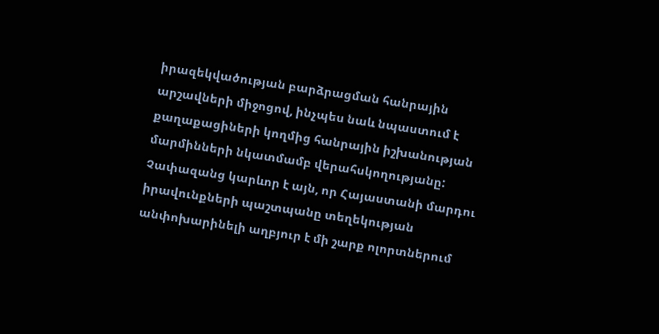իրազեկվածության բարձրացման հանրային արշավների միջոցով, ինչպես նաև նպաստում է քաղաքացիների կողմից հանրային իշխանության մարմինների նկատմամբ վերահսկողությանը: Չափազանց կարևոր է այն, որ Հայաստանի մարդու իրավունքների պաշտպանը տեղեկության անփոխարինելի աղբյուր է մի շարք ոլորտներում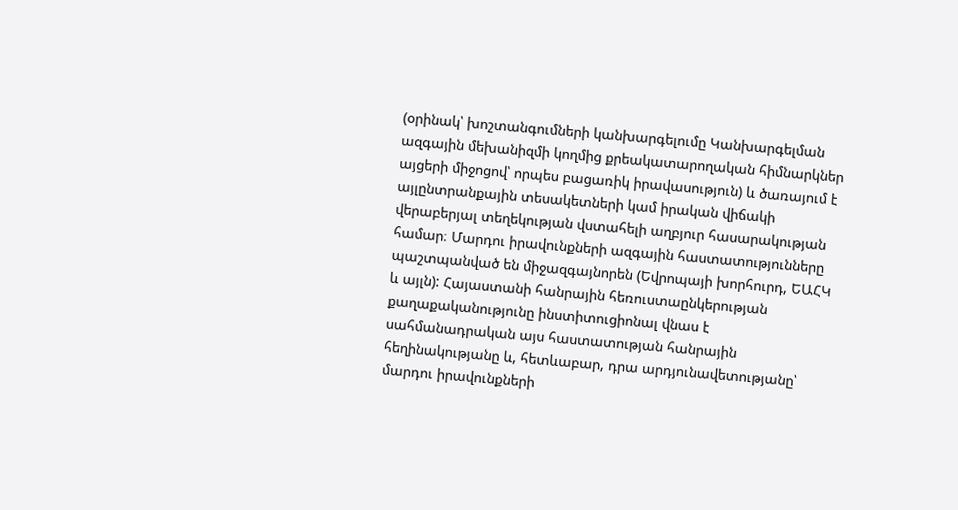(օրինակ՝ խոշտանգումների կանխարգելումը Կանխարգելման ազգային մեխանիզմի կողմից քրեակատարողական հիմնարկներ այցերի միջոցով՝ որպես բացառիկ իրավասություն) և ծառայում է այլընտրանքային տեսակետների կամ իրական վիճակի վերաբերյալ տեղեկության վստահելի աղբյուր հասարակության համար։ Մարդու իրավունքների ազգային հաստատությունները պաշտպանված են միջազգայնորեն (Եվրոպայի խորհուրդ, ԵԱՀԿ և այլն): Հայաստանի հանրային հեռուստաընկերության քաղաքականությունը ինստիտուցիոնալ վնաս է սահմանադրական այս հաստատության հանրային հեղինակությանը և, հետևաբար, դրա արդյունավետությանը՝ մարդու իրավունքների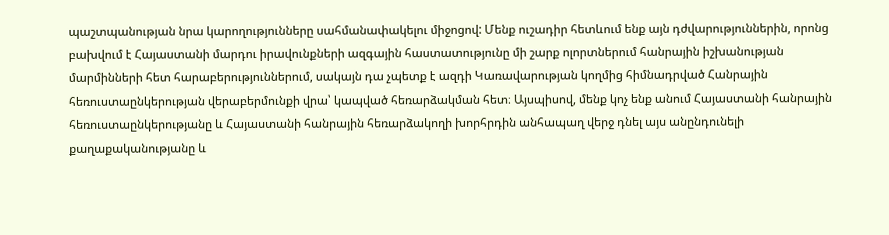պաշտպանության նրա կարողությունները սահմանափակելու միջոցով: Մենք ուշադիր հետևում ենք այն դժվարություններին, որոնց բախվում է Հայաստանի մարդու իրավունքների ազգային հաստատությունը մի շարք ոլորտներում հանրային իշխանության մարմինների հետ հարաբերություններում, սակայն դա չպետք է ազդի Կառավարության կողմից հիմնադրված Հանրային հեռուստաընկերության վերաբերմունքի վրա՝ կապված հեռարձակման հետ։ Այսպիսով, մենք կոչ ենք անում Հայաստանի հանրային հեռուստաընկերությանը և Հայաստանի հանրային հեռարձակողի խորհրդին անհապաղ վերջ դնել այս անընդունելի քաղաքականությանը և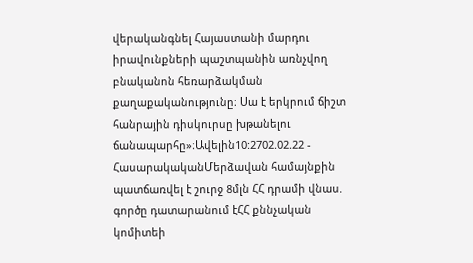վերականգնել Հայաստանի մարդու իրավունքների պաշտպանին առնչվող բնականոն հեռարձակման քաղաքականությունը։ Սա է երկրում ճիշտ հանրային դիսկուրսը խթանելու ճանապարհը»։Ավելին10:2702.02.22 -
ՀասարակականՄերձավան համայնքին պատճառվել է շուրջ 8մլն ՀՀ դրամի վնաս. գործը դատարանում էՀՀ քննչական կոմիտեի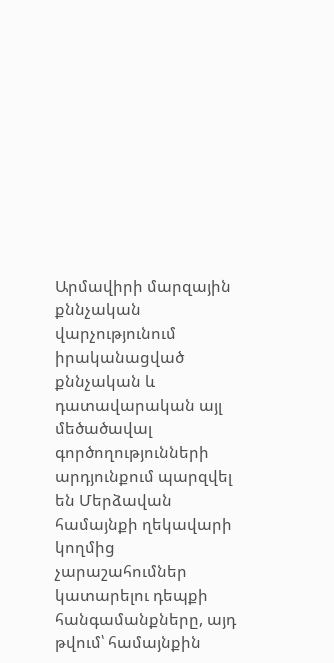Արմավիրի մարզային քննչական վարչությունում իրականացված քննչական և դատավարական այլ մեծածավալ գործողությունների արդյունքում պարզվել են Մերձավան համայնքի ղեկավարի կողմից չարաշահումներ կատարելու դեպքի հանգամանքները, այդ թվում՝ համայնքին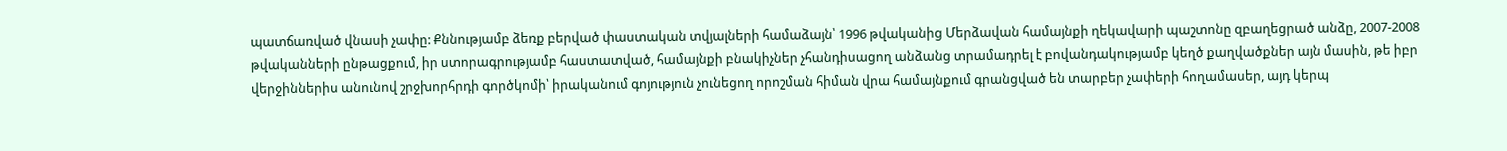պատճառված վնասի չափը: Քննությամբ ձեռք բերված փաստական տվյալների համաձայն՝ 1996 թվականից Մերձավան համայնքի ղեկավարի պաշտոնը զբաղեցրած անձը, 2007-2008 թվականների ընթացքում, իր ստորագրությամբ հաստատված, համայնքի բնակիչներ չհանդիսացող անձանց տրամադրել է բովանդակությամբ կեղծ քաղվածքներ այն մասին, թե իբր վերջիններիս անունով շրջխորհրդի գործկոմի՝ իրականում գոյություն չունեցող որոշման հիման վրա համայնքում գրանցված են տարբեր չափերի հողամասեր, այդ կերպ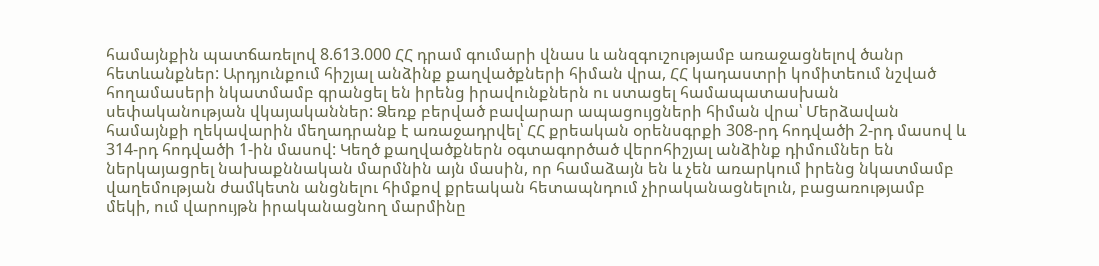համայնքին պատճառելով 8.613.000 ՀՀ դրամ գումարի վնաս և անզգուշությամբ առաջացնելով ծանր հետևանքներ: Արդյունքում հիշյալ անձինք քաղվածքների հիման վրա, ՀՀ կադաստրի կոմիտեում նշված հողամասերի նկատմամբ գրանցել են իրենց իրավունքներն ու ստացել համապատասխան սեփականության վկայականներ: Ձեռք բերված բավարար ապացույցների հիման վրա՝ Մերձավան համայնքի ղեկավարին մեղադրանք է առաջադրվել՝ ՀՀ քրեական օրենսգրքի 308-րդ հոդվածի 2-րդ մասով և 314-րդ հոդվածի 1-ին մասով: Կեղծ քաղվածքներն օգտագործած վերոհիշյալ անձինք դիմումներ են ներկայացրել նախաքննական մարմնին այն մասին, որ համաձայն են և չեն առարկում իրենց նկատմամբ վաղեմության ժամկետն անցնելու հիմքով քրեական հետապնդում չիրականացնելուն, բացառությամբ մեկի, ում վարույթն իրականացնող մարմինը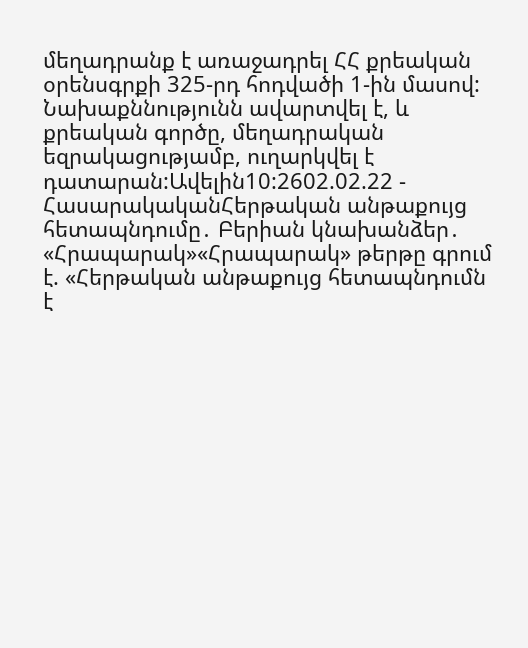մեղադրանք է առաջադրել ՀՀ քրեական օրենսգրքի 325-րդ հոդվածի 1-ին մասով: Նախաքննությունն ավարտվել է, և քրեական գործը, մեղադրական եզրակացությամբ, ուղարկվել է դատարան:Ավելին10:2602.02.22 -
ՀասարակականՀերթական անթաքույց հետապնդումը․ Բերիան կնախանձեր․ «Հրապարակ»«Հրապարակ» թերթը գրում է. «Հերթական անթաքույց հետապնդումն է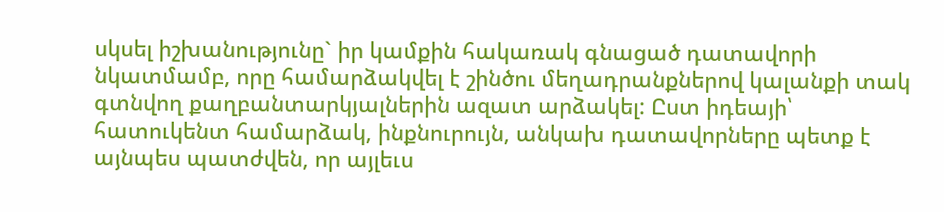սկսել իշխանությունը` իր կամքին հակառակ գնացած դատավորի նկատմամբ, որը համարձակվել է շինծու մեղադրանքներով կալանքի տակ գտնվող քաղբանտարկյալներին ազատ արձակել: Ըստ իդեայի՝ հատուկենտ համարձակ, ինքնուրույն, անկախ դատավորները պետք է այնպես պատժվեն, որ այլեւս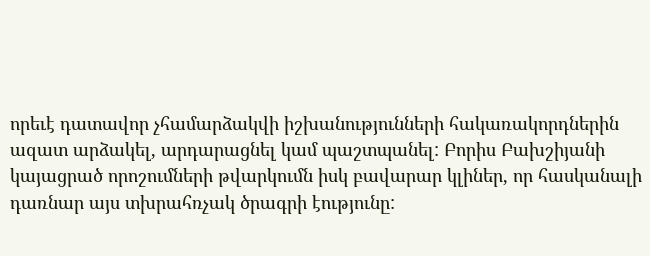որեւէ դատավոր չհամարձակվի իշխանությունների հակառակորդներին ազատ արձակել, արդարացնել կամ պաշտպանել: Բորիս Բախշիյանի կայացրած որոշումների թվարկումն իսկ բավարար կլիներ, որ հասկանալի դառնար այս տխրահռչակ ծրագրի էությունը: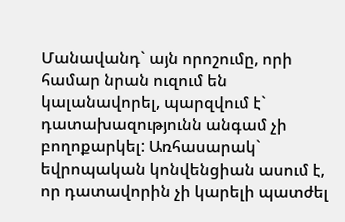Մանավանդ` այն որոշումը, որի համար նրան ուզում են կալանավորել, պարզվում է` դատախազությունն անգամ չի բողոքարկել: Առհասարակ` եվրոպական կոնվենցիան ասում է, որ դատավորին չի կարելի պատժել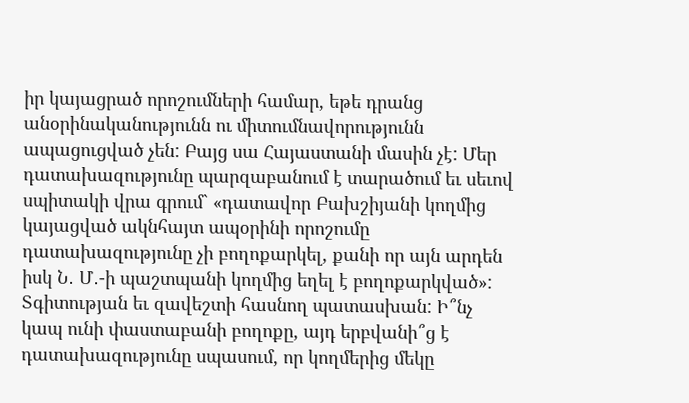իր կայացրած որոշումների համար, եթե դրանց անօրինականությունն ու միտումնավորությունն ապացուցված չեն: Բայց սա Հայաստանի մասին չէ: Մեր դատախազությունը պարզաբանում է տարածում եւ սեւով սպիտակի վրա գրում` «դատավոր Բախշիյանի կողմից կայացված ակնհայտ ապօրինի որոշումը դատախազությունը չի բողոքարկել, քանի որ այն արդեն իսկ Ն․ Մ․-ի պաշտպանի կողմից եղել է բողոքարկված»: Տգիտության եւ զավեշտի հասնող պատասխան: Ի՞նչ կապ ունի փաստաբանի բողոքը, այդ երբվանի՞ց է դատախազությունը սպասում, որ կողմերից մեկը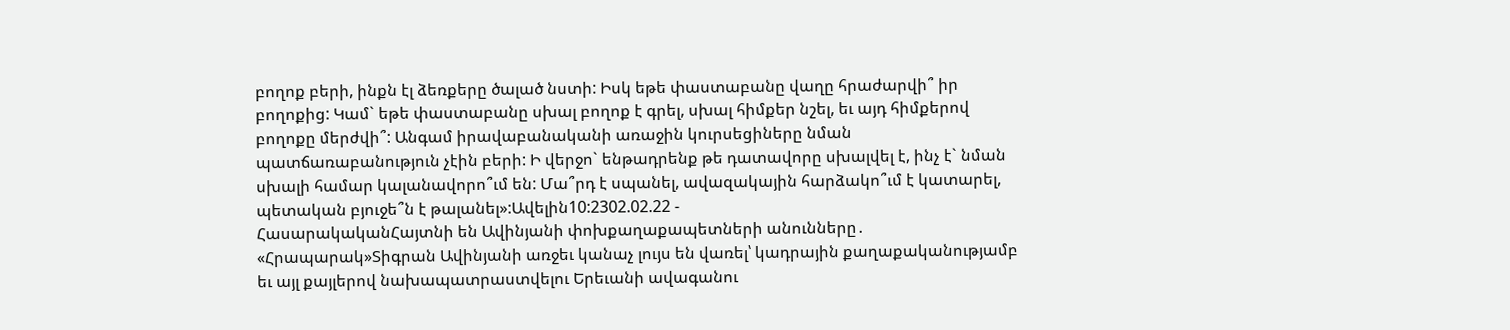բողոք բերի, ինքն էլ ձեռքերը ծալած նստի: Իսկ եթե փաստաբանը վաղը հրաժարվի՞ իր բողոքից: Կամ` եթե փաստաբանը սխալ բողոք է գրել, սխալ հիմքեր նշել, եւ այդ հիմքերով բողոքը մերժվի՞: Անգամ իրավաբանականի առաջին կուրսեցիները նման պատճառաբանություն չէին բերի: Ի վերջո` ենթադրենք թե դատավորը սխալվել է, ինչ է` նման սխալի համար կալանավորո՞ւմ են: Մա՞րդ է սպանել, ավազակային հարձակո՞ւմ է կատարել, պետական բյուջե՞ն է թալանել»:Ավելին10:2302.02.22 -
ՀասարակականՀայտնի են Ավինյանի փոխքաղաքապետների անունները․ «Հրապարակ»Տիգրան Ավինյանի առջեւ կանաչ լույս են վառել՝ կադրային քաղաքականությամբ եւ այլ քայլերով նախապատրաստվելու Երեւանի ավագանու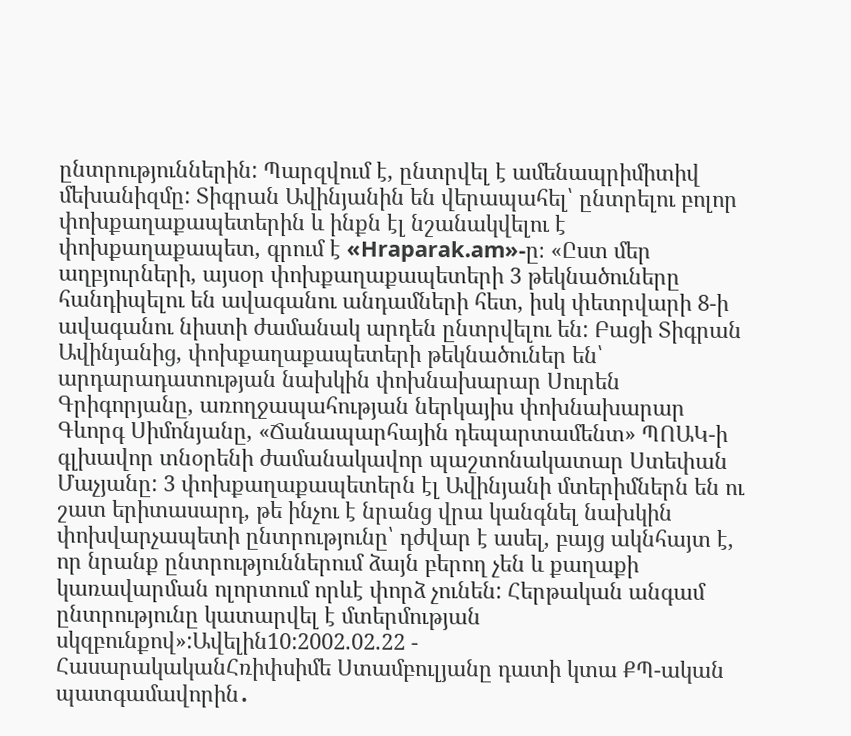ընտրություններին: Պարզվում է, ընտրվել է ամենապրիմիտիվ մեխանիզմը: Տիգրան Ավինյանին են վերապահել՝ ընտրելու բոլոր փոխքաղաքապետերին և ինքն էլ նշանակվելու է փոխքաղաքապետ, գրում է «Hraparak.am»-ը։ «Ըստ մեր աղբյուրների, այսօր փոխքաղաքապետերի 3 թեկնածուները հանդիպելու են ավագանու անդամների հետ, իսկ փետրվարի 8-ի ավագանու նիստի ժամանակ արդեն ընտրվելու են: Բացի Տիգրան Ավինյանից, փոխքաղաքապետերի թեկնածուներ են՝ արդարադատության նախկին փոխնախարար Սուրեն Գրիգորյանը, առողջապահության ներկայիս փոխնախարար Գևորգ Սիմոնյանը, «Ճանապարհային դեպարտամենտ» ՊՈԱԿ-ի գլխավոր տնօրենի ժամանակավոր պաշտոնակատար Ստեփան Մաչյանը: 3 փոխքաղաքապետերն էլ Ավինյանի մտերիմներն են ու շատ երիտասարդ, թե ինչու է նրանց վրա կանգնել նախկին փոխվարչապետի ընտրությունը՝ դժվար է ասել, բայց ակնհայտ է, որ նրանք ընտրություններում ձայն բերող չեն և քաղաքի կառավարման ոլորտում որևէ փորձ չունեն: Հերթական անգամ ընտրությունը կատարվել է մտերմության սկզբունքով»:Ավելին10:2002.02.22 -
ՀասարակականՀռիփսիմե Ստամբուլյանը դատի կտա ՔՊ-ական պատգամավորին․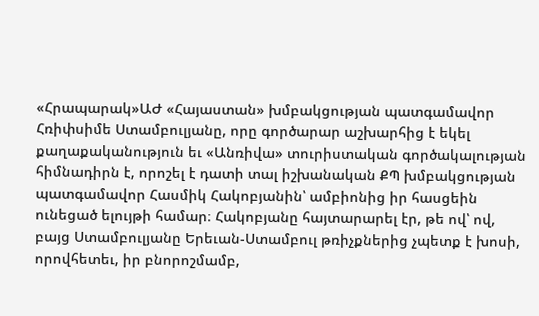«Հրապարակ»ԱԺ «Հայաստան» խմբակցության պատգամավոր Հռիփսիմե Ստամբուլյանը, որը գործարար աշխարհից է եկել քաղաքականություն եւ «Անռիվա» տուրիստական գործակալության հիմնադիրն է, որոշել է դատի տալ իշխանական ՔՊ խմբակցության պատգամավոր Հասմիկ Հակոբյանին՝ ամբիոնից իր հասցեին ունեցած ելույթի համար։ Հակոբյանը հայտարարել էր, թե ով՝ ով, բայց Ստամբուլյանը Երեւան-Ստամբուլ թռիչքներից չպետք է խոսի, որովհետեւ, իր բնորոշմամբ,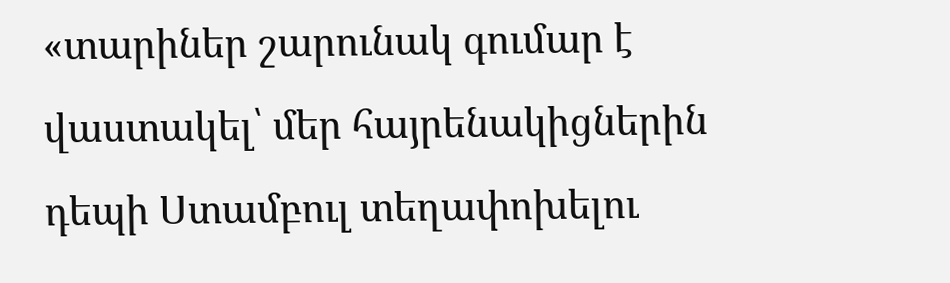«տարիներ շարունակ գումար է վաստակել՝ մեր հայրենակիցներին դեպի Ստամբուլ տեղափոխելու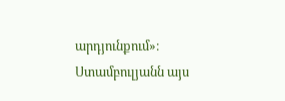արդյունքում»։ Ստամբուլյանն այս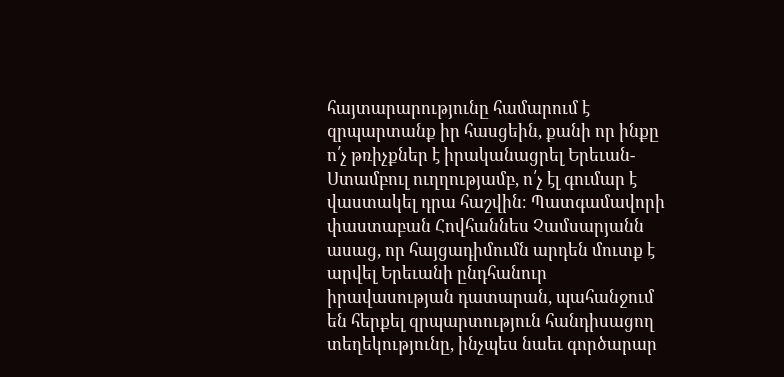հայտարարությունը համարում է զրպարտանք իր հասցեին, քանի որ ինքը ո՛չ թռիչքներ է իրականացրել Երեւան-Ստամբուլ ուղղությամբ, ո՛չ էլ գումար է վաստակել դրա հաշվին։ Պատգամավորի փաստաբան Հովհաննես Չամսարյանն ասաց, որ հայցադիմումն արդեն մուտք է արվել Երեւանի ընդհանուր իրավասության դատարան, պահանջում են հերքել զրպարտություն հանդիսացող տեղեկությունը, ինչպես նաեւ գործարար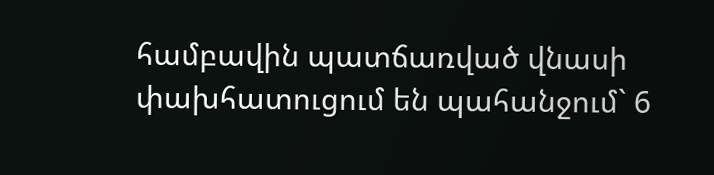համբավին պատճառված վնասի փախհատուցում են պահանջում` 6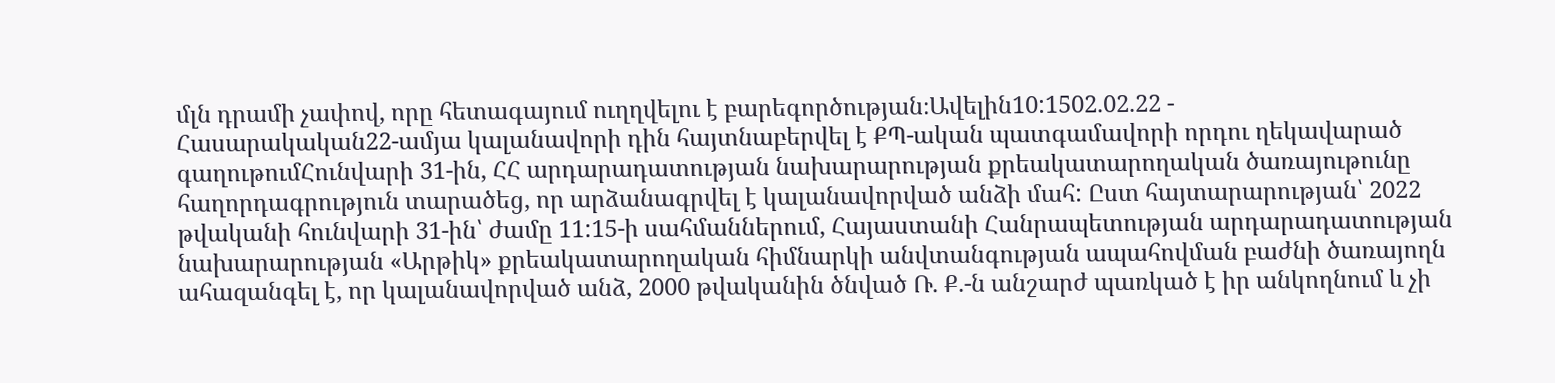մլն դրամի չափով, որը հետագայում ուղղվելու է բարեգործության։Ավելին10:1502.02.22 -
Հասարակական22-ամյա կալանավորի դին հայտնաբերվել է ՔՊ-ական պատգամավորի որդու ղեկավարած գաղութումՀունվարի 31-ին, ՀՀ արդարադատության նախարարության քրեակատարողական ծառայութունը հաղորդագրություն տարածեց, որ արձանագրվել է կալանավորված անձի մահ: Ըստ հայտարարության՝ 2022 թվականի հունվարի 31-ին՝ ժամը 11:15-ի սահմաններում, Հայաստանի Հանրապետության արդարադատության նախարարության «Արթիկ» քրեակատարողական հիմնարկի անվտանգության ապահովման բաժնի ծառայողն ահազանգել է, որ կալանավորված անձ, 2000 թվականին ծնված Ռ. Ք.-ն անշարժ պառկած է իր անկողնում և չի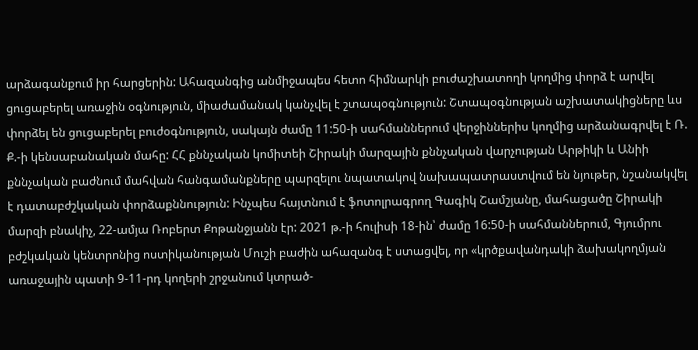արձագանքում իր հարցերին: Ահազանգից անմիջապես հետո հիմնարկի բուժաշխատողի կողմից փորձ է արվել ցուցաբերել առաջին օգնություն, միաժամանակ կանչվել է շտապօգնություն: Շտապօգնության աշխատակիցները ևս փորձել են ցուցաբերել բուժօգնություն, սակայն ժամը 11:50-ի սահմաններում վերջիններիս կողմից արձանագրվել է Ռ. Ք.-ի կենսաբանական մահը: ՀՀ քննչական կոմիտեի Շիրակի մարզային քննչական վարչության Արթիկի և Անիի քննչական բաժնում մահվան հանգամանքները պարզելու նպատակով նախապատրաստվում են նյութեր, նշանակվել է դատաբժշկական փորձաքննություն: Ինչպես հայտնում է ֆոտոլրագրող Գագիկ Շամշյանը, մահացածը Շիրակի մարզի բնակիչ, 22-ամյա Ռոբերտ Քոթանջյանն էր: 2021 թ.-ի հուլիսի 18-ին՝ ժամը 16:50-ի սահմաններում, Գյումրու բժշկական կենտրոնից ոստիկանության Մուշի բաժին ահազանգ է ստացվել, որ «կրծքավանդակի ձախակողմյան առաջային պատի 9-11-րդ կողերի շրջանում կտրած-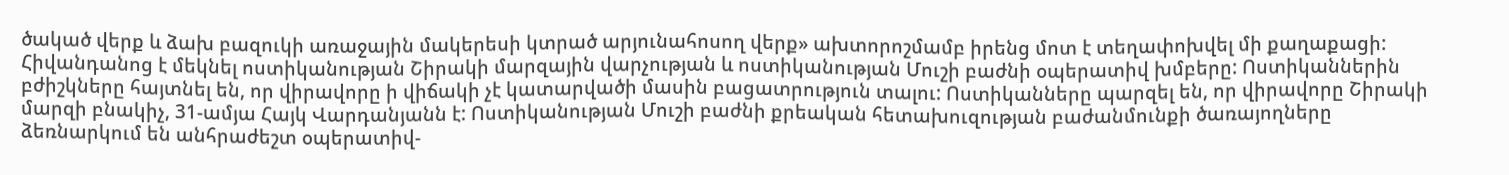ծակած վերք և ձախ բազուկի առաջային մակերեսի կտրած արյունահոսող վերք» ախտորոշմամբ իրենց մոտ է տեղափոխվել մի քաղաքացի: Հիվանդանոց է մեկնել ոստիկանության Շիրակի մարզային վարչության և ոստիկանության Մուշի բաժնի օպերատիվ խմբերը: Ոստիկաններին բժիշկները հայտնել են, որ վիրավորը ի վիճակի չէ կատարվածի մասին բացատրություն տալու: Ոստիկանները պարզել են, որ վիրավորը Շիրակի մարզի բնակիչ, 31-ամյա Հայկ Վարդանյանն է: Ոստիկանության Մուշի բաժնի քրեական հետախուզության բաժանմունքի ծառայողները ձեռնարկում են անհրաժեշտ օպերատիվ-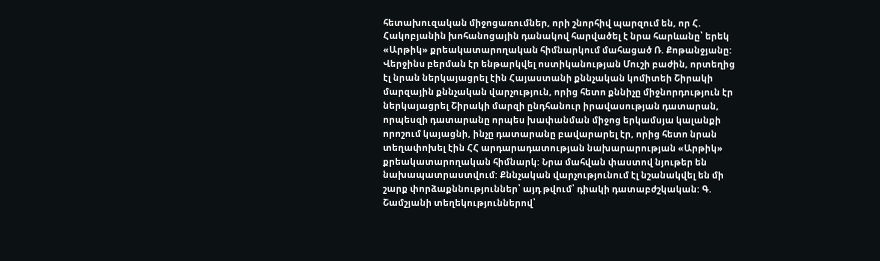հետախուզական միջոցառումներ, որի շնորհիվ պարզում են, որ Հ. Հակոբյանին խոհանոցային դանակով հարվածել է նրա հարևանը՝ երեկ «Արթիկ» քրեակատարողական հիմնարկում մահացած Ռ. Քոթանջյանը: Վերջինս բերման էր ենթարկվել ոստիկանության Մուշի բաժին, որտեղից էլ նրան ներկայացրել էին Հայաստանի քննչական կոմիտեի Շիրակի մարզային քննչական վարչություն, որից հետո քննիչը միջնորդություն էր ներկայացրել Շիրակի մարզի ընդհանուր իրավասության դատարան, որպեսզի դատարանը որպես խափանման միջոց երկամսյա կալանքի որոշում կայացնի, ինչը դատարանը բավարարել էր, որից հետո նրան տեղափոխել էին ՀՀ արդարադատության նախարարության «Արթիկ» քրեակատարողական հիմնարկ: Նրա մահվան փաստով նյութեր են նախապատրաստվում: Քննչական վարչությունում էլ նշանակվել են մի շարք փորձաքննություններ՝ այդ թվում՝ դիակի դատաբժշկական: Գ. Շամշյանի տեղեկություններով՝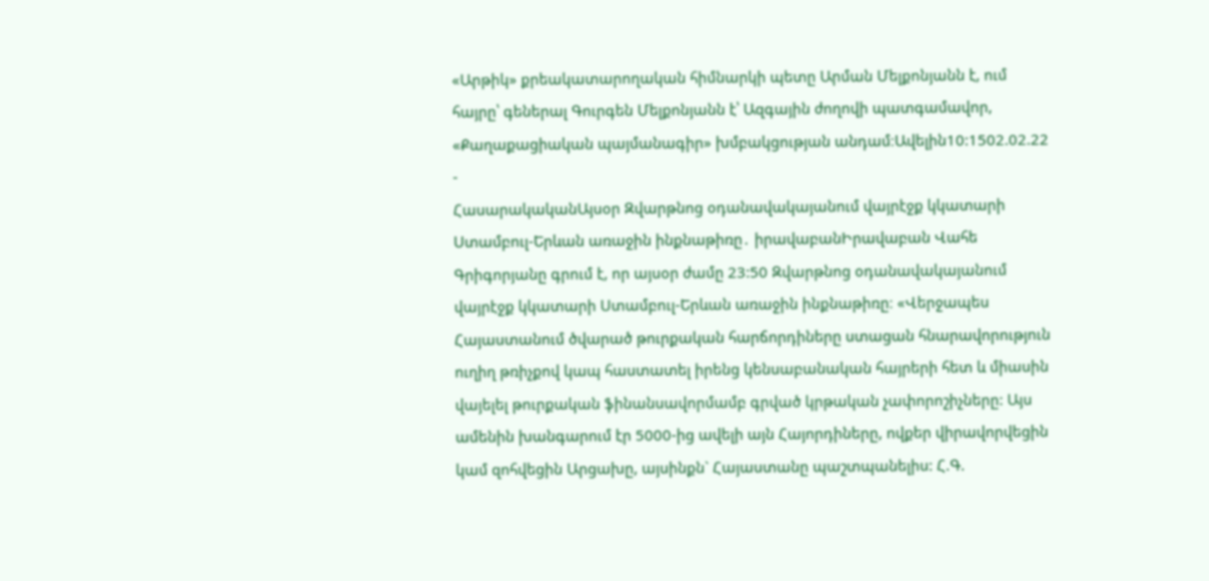«Արթիկ» քրեակատարողական հիմնարկի պետը Արման Մելքոնյանն է, ում հայրը՝ գեներալ Գուրգեն Մելքոնյանն է՝ Ազգային ժողովի պատգամավոր, «Քաղաքացիական պայմանագիր» խմբակցության անդամ։Ավելին10:1502.02.22 -
ՀասարակականԱյսօր Զվարթնոց օդանավակայանում վայրէջք կկատարի Ստամբուլ-Երևան առաջին ինքնաթիռը․ իրավաբանԻրավաբան Վահե Գրիգորյանը գրում է, որ այսօր ժամը 23:50 Զվարթնոց օդանավակայանում վայրէջք կկատարի Ստամբուլ-Երևան առաջին ինքնաթիռը։ «Վերջապես Հայաստանում ծվարած թուրքական հարճորդիները ստացան հնարավորություն ուղիղ թռիչքով կապ հաստատել իրենց կենսաբանական հայրերի հետ և միասին վայելել թուրքական ֆինանսավորմամբ գրված կրթական չափորոշիչները: Այս ամենին խանգարում էր 5000-ից ավելի այն Հայորդիները, ովքեր վիրավորվեցին կամ զոհվեցին Արցախը, այսինքն` Հայաստանը պաշտպանելիս: Հ.Գ.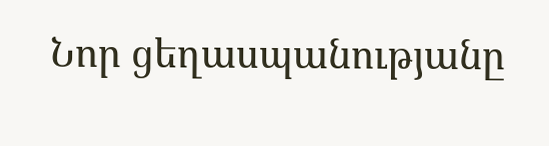Նոր ցեղասպանությանը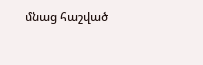մնաց հաշված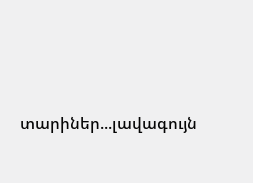տարիներ...լավագույն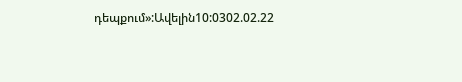դեպքում»:Ավելին10:0302.02.22